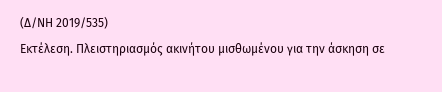(Δ/ΝΗ 2019/535)
Εκτέλεση. Πλειστηριασμός ακινήτου μισθωμένου για την άσκηση σε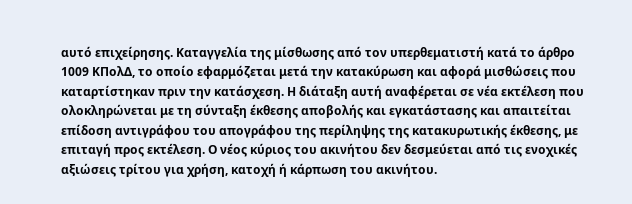αυτό επιχείρησης. Καταγγελία της μίσθωσης από τον υπερθεματιστή κατά το άρθρο 1009 ΚΠολΔ, το οποίο εφαρμόζεται μετά την κατακύρωση και αφορά μισθώσεις που καταρτίστηκαν πριν την κατάσχεση. Η διάταξη αυτή αναφέρεται σε νέα εκτέλεση που ολοκληρώνεται με τη σύνταξη έκθεσης αποβολής και εγκατάστασης και απαιτείται επίδοση αντιγράφου του απογράφου της περίληψης της κατακυρωτικής έκθεσης, με επιταγή προς εκτέλεση. Ο νέος κύριος του ακινήτου δεν δεσμεύεται από τις ενοχικές αξιώσεις τρίτου για χρήση, κατοχή ή κάρπωση του ακινήτου.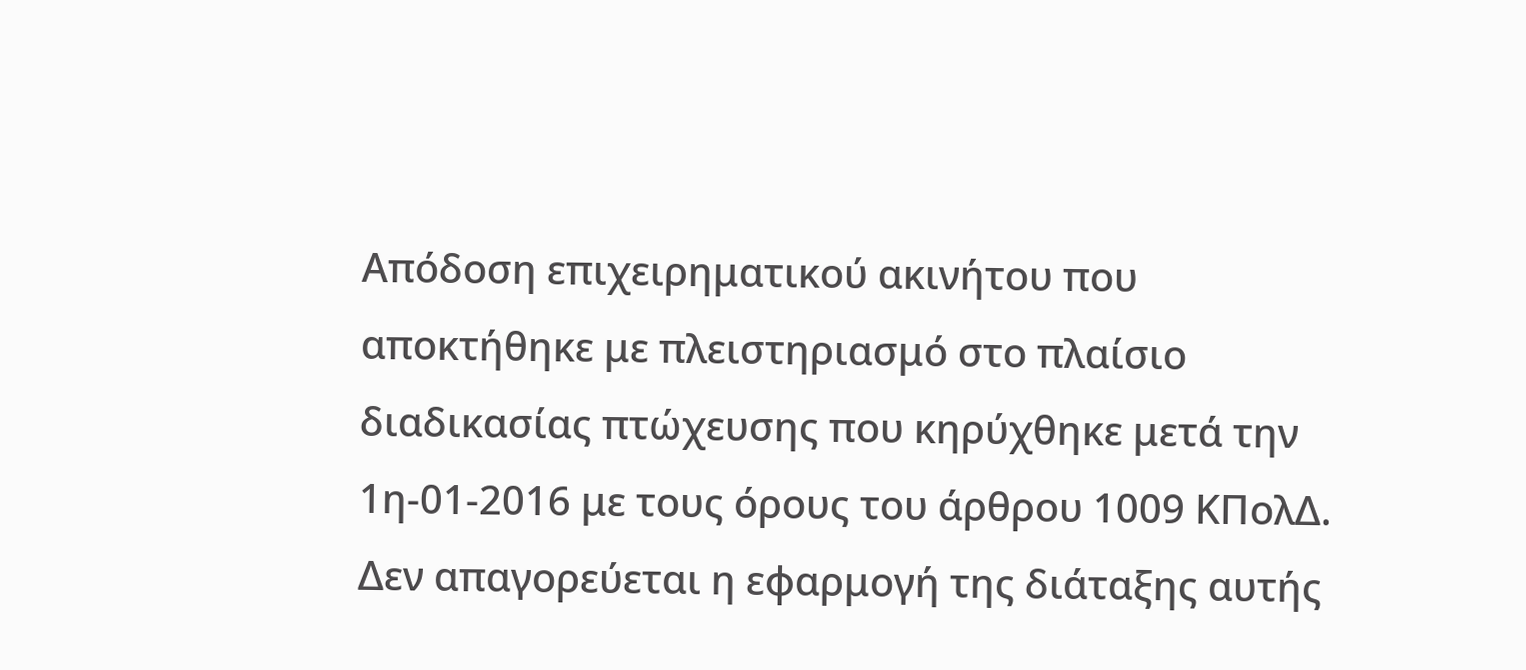Απόδοση επιχειρηματικού ακινήτου που αποκτήθηκε με πλειστηριασμό στο πλαίσιο διαδικασίας πτώχευσης που κηρύχθηκε μετά την 1η-01-2016 με τους όρους του άρθρου 1009 ΚΠολΔ. Δεν απαγορεύεται η εφαρμογή της διάταξης αυτής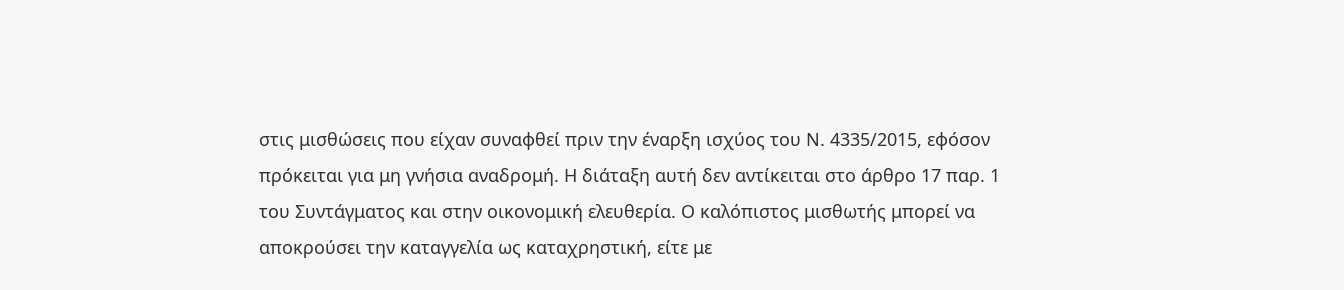στις μισθώσεις που είχαν συναφθεί πριν την έναρξη ισχύος του Ν. 4335/2015, εφόσον πρόκειται για μη γνήσια αναδρομή. Η διάταξη αυτή δεν αντίκειται στο άρθρο 17 παρ. 1 του Συντάγματος και στην οικονομική ελευθερία. Ο καλόπιστος μισθωτής μπορεί να αποκρούσει την καταγγελία ως καταχρηστική, είτε με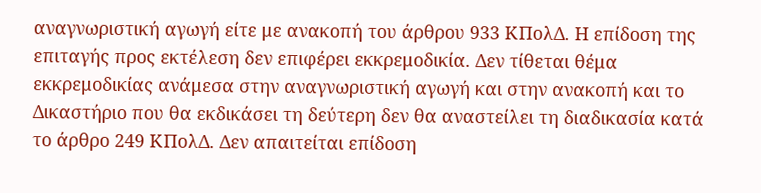αναγνωριστική αγωγή είτε με ανακοπή του άρθρου 933 ΚΠολΔ. Η επίδοση της επιταγής προς εκτέλεση δεν επιφέρει εκκρεμοδικία. Δεν τίθεται θέμα εκκρεμοδικίας ανάμεσα στην αναγνωριστική αγωγή και στην ανακοπή και το Δικαστήριο που θα εκδικάσει τη δεύτερη δεν θα αναστείλει τη διαδικασία κατά το άρθρο 249 ΚΠολΔ. Δεν απαιτείται επίδοση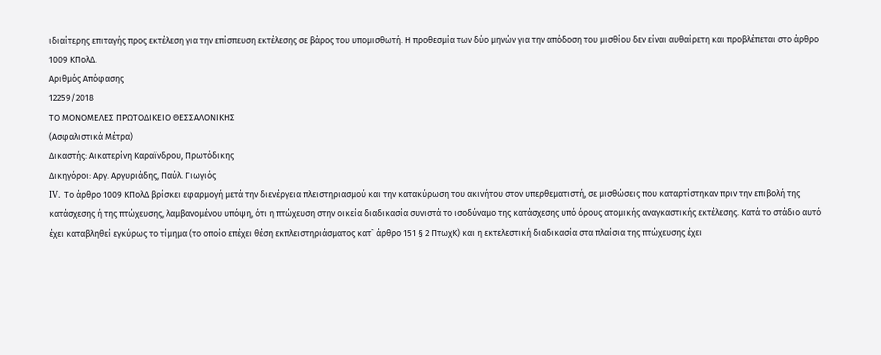ιδιαίτερης επιταγής προς εκτέλεση για την επίσπευση εκτέλεσης σε βάρος του υπομισθωτή. Η προθεσμία των δύο μηνών για την απόδοση του μισθίου δεν είναι αυθαίρετη και προβλέπεται στο άρθρο 1009 ΚΠολΔ.
Αριθμός Απόφασης
12259/2018
ΤΟ ΜΟΝΟΜΕΛΕΣ ΠΡΩΤΟΔΙΚΕΙΟ ΘΕΣΣΑΛΟΝΙΚΗΣ
(Ασφαλιστικά Μέτρα)
Δικαστής: Αικατερίνη Καραϊνδρου, Πρωτόδικης
Δικηγόροι: Αργ. Αργυριάδης, Παύλ. Γιωγιός
IV. Το άρθρο 1009 ΚΠολΔ βρίσκει εφαρμογή μετά την διενέργεια πλειστηριασμού και την κατακύρωση του ακινήτου στον υπερθεματιστή, σε μισθώσεις που καταρτίστηκαν πριν την επιβολή της κατάσχεσης ή της πτώχευσης, λαμβανομένου υπόψη, ότι η πτώχευση στην οικεία διαδικασία συνιστά το ισοδύναμο της κατάσχεσης υπό όρους ατομικής αναγκαστικής εκτέλεσης. Κατά το στάδιο αυτό έχει καταβληθεί εγκύρως το τίμημα (το οποίο επέχει θέση εκπλειστηριάσματος κατ` άρθρο 151 § 2 ΠτωχΚ) και η εκτελεστική διαδικασία στα πλαίσια της πτώχευσης έχει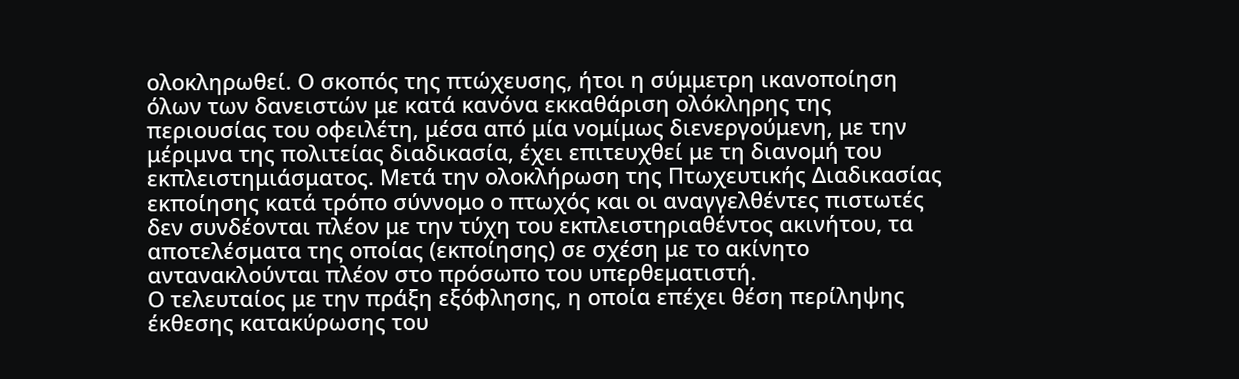ολοκληρωθεί. Ο σκοπός της πτώχευσης, ήτοι η σύμμετρη ικανοποίηση όλων των δανειστών με κατά κανόνα εκκαθάριση ολόκληρης της περιουσίας του οφειλέτη, μέσα από μία νομίμως διενεργούμενη, με την μέριμνα της πολιτείας διαδικασία, έχει επιτευχθεί με τη διανομή του εκπλειστημιάσματος. Μετά την ολοκλήρωση της Πτωχευτικής Διαδικασίας εκποίησης κατά τρόπο σύννομο ο πτωχός και οι αναγγελθέντες πιστωτές δεν συνδέονται πλέον με την τύχη του εκπλειστηριαθέντος ακινήτου, τα αποτελέσματα της οποίας (εκποίησης) σε σχέση με το ακίνητο αντανακλούνται πλέον στο πρόσωπο του υπερθεματιστή.
Ο τελευταίος με την πράξη εξόφλησης, η οποία επέχει θέση περίληψης έκθεσης κατακύρωσης του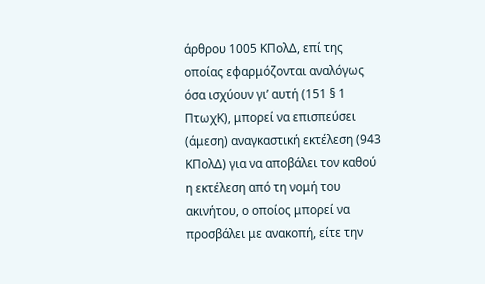άρθρου 1005 ΚΠολΔ, επί της οποίας εφαρμόζονται αναλόγως όσα ισχύουν γι’ αυτή (151 § 1 ΠτωχΚ), μπορεί να επισπεύσει (άμεση) αναγκαστική εκτέλεση (943 ΚΠολΔ) για να αποβάλει τον καθού η εκτέλεση από τη νομή του ακινήτου, ο οποίος μπορεί να προσβάλει με ανακοπή, είτε την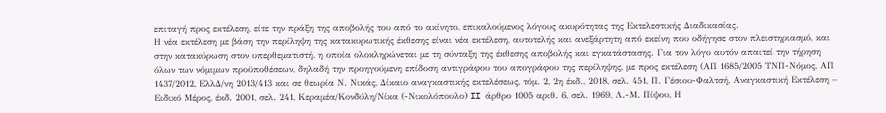επιταγή προς εκτέλεση, είτε την πράξη της αποβολής του από το ακίνητο, επικαλούμενος λόγους ακυρότητας της Εκτελεστικής Διαδικασίας.
Η νέα εκτέλεση με βάση την περίληψη της κατακυρωτικής έκθεσης είναι νέα εκτέλεση, αυτοτελής και ανεξάρτητη από εκείνη που οδήγησε στον πλειστηριασμό, και στην κατακύρωση στον υπερθεματιστή, η οποία ολοκληρώνεται με τη σύνταξη της έκθεσης αποβολής και εγκατάστασης. Για τον λόγο αυτόν απαιτεί την τήρηση όλων των νόμιμων προϋποθέσεων, δηλαδή την προηγούμενη επίδοση αντιγράφου του απογράφου της περίληψης, με προς εκτέλεση (ΑΠ 1685/2005 ΤΝΠ-Νόμος, ΑΠ 1437/2012, ΕλλΔ/νη 2013/413 και σε θεωρία Ν. Νικάς, Δίκαιο αναγκαστικής εκτελέσεως, τόμ. 2, 2η έκδ., 2018, σελ. 451, Π. Γέσιου-Φαλτσή, Αναγκαστική Εκτέλεση – Ειδικό Μέρος, έκδ. 2001, σελ. 241, Κεραμέα/Κονδύλη/Νίκα (-Νικολόπουλο) II άρθρο 1005 αριθ. 6, σελ. 1969, Λ.-Μ. Πίψου, Η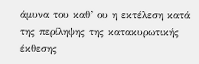άμυνα του καθ’ ου η εκτέλεση κατά της περίληψης της κατακυρωτικής έκθεσης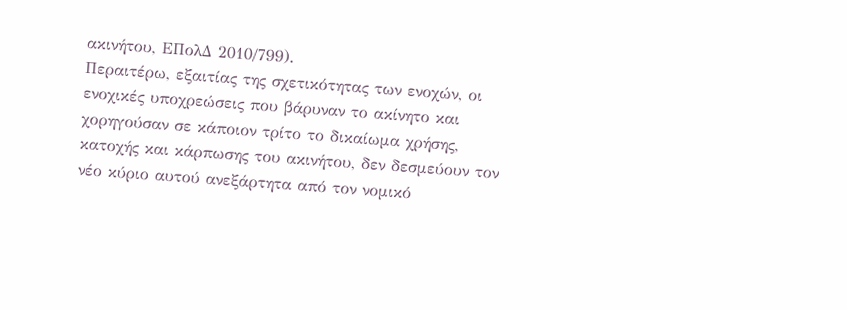ακινήτου, ΕΠολΔ 2010/799).
Περαιτέρω, εξαιτίας της σχετικότητας των ενοχών, οι ενοχικές υποχρεώσεις που βάρυναν το ακίνητο και χορηγούσαν σε κάποιον τρίτο το δικαίωμα χρήσης, κατοχής και κάρπωσης του ακινήτου, δεν δεσμεύουν τον νέο κύριο αυτού ανεξάρτητα από τον νομικό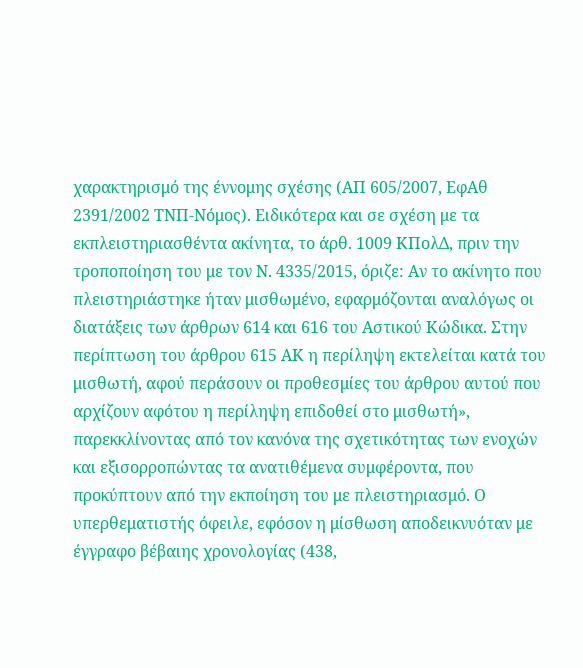χαρακτηρισμό της έννομης σχέσης (ΑΠ 605/2007, ΕφΑθ 2391/2002 ΤΝΠ-Νόμος). Ειδικότερα και σε σχέση με τα εκπλειστηριασθέντα ακίνητα, το άρθ. 1009 ΚΠολΔ, πριν την τροποποίηση του με τον Ν. 4335/2015, όριζε: Αν το ακίνητο που πλειστηριάστηκε ήταν μισθωμένο, εφαρμόζονται αναλόγως οι διατάξεις των άρθρων 614 και 616 του Αστικού Κώδικα. Στην περίπτωση του άρθρου 615 ΑΚ η περίληψη εκτελείται κατά του μισθωτή, αφού περάσουν οι προθεσμίες του άρθρου αυτού που αρχίζουν αφότου η περίληψη επιδοθεί στο μισθωτή», παρεκκλίνοντας από τον κανόνα της σχετικότητας των ενοχών και εξισορροπώντας τα ανατιθέμενα συμφέροντα, που προκύπτουν από την εκποίηση του με πλειστηριασμό. Ο υπερθεματιστής όφειλε, εφόσον η μίσθωση αποδεικνυόταν με έγγραφο βέβαιης χρονολογίας (438,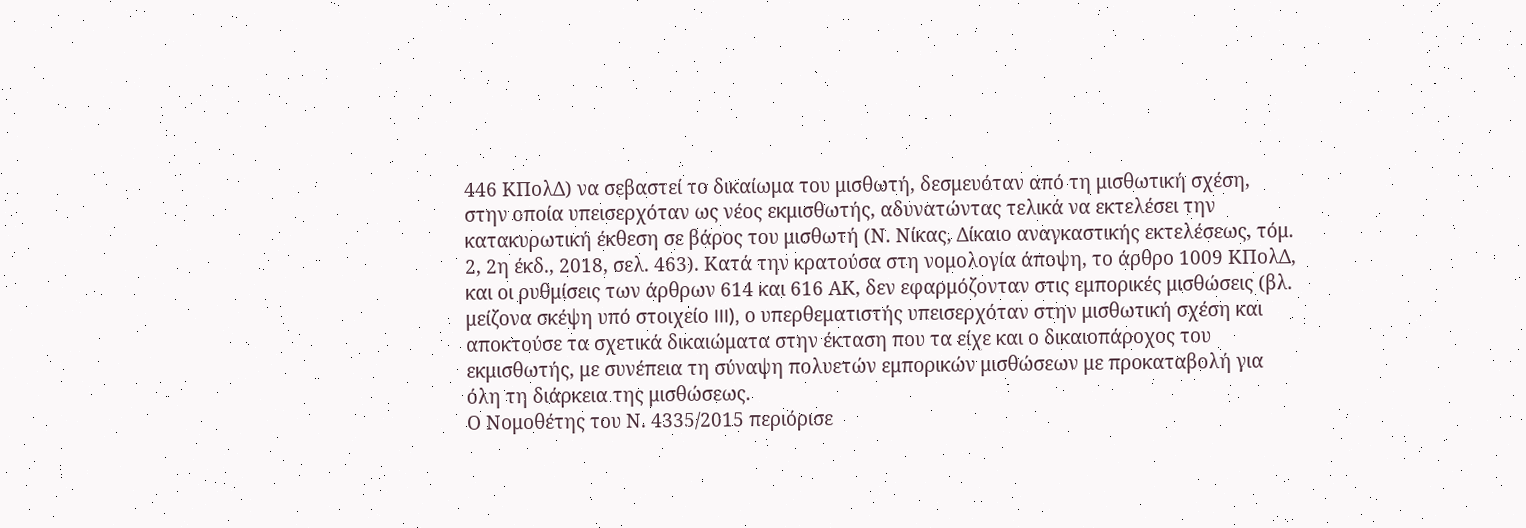446 ΚΠολΔ) να σεβαστεί το δικαίωμα του μισθωτή, δεσμευόταν από τη μισθωτική σχέση, στην οποία υπεισερχόταν ως νέος εκμισθωτής, αδυνατώντας τελικά να εκτελέσει την κατακυρωτική έκθεση σε βάρος του μισθωτή (Ν. Νίκας, Δίκαιο αναγκαστικής εκτελέσεως, τόμ. 2, 2η έκδ., 2018, σελ. 463). Κατά την κρατούσα στη νομολογία άποψη, το άρθρο 1009 ΚΠολΔ, και οι ρυθμίσεις των άρθρων 614 και 616 ΑΚ, δεν εφαρμόζονταν στις εμπορικές μισθώσεις (βλ. μείζονα σκέψη υπό στοιχείο III), ο υπερθεματιστής υπεισερχόταν στην μισθωτική σχέση και αποκτούσε τα σχετικά δικαιώματα στην έκταση που τα είχε και ο δικαιοπάροχος του εκμισθωτής, με συνέπεια τη σύναψη πολυετών εμπορικών μισθώσεων με προκαταβολή για όλη τη διάρκεια της μισθώσεως.
Ο Νομοθέτης του Ν. 4335/2015 περιόρισε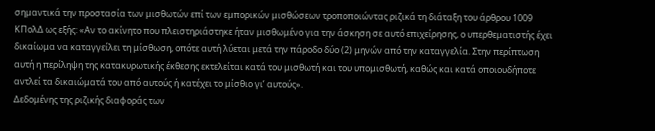σημαντικά την προστασία των μισθωτών επί των εμπορικών μισθώσεων τροποποιώντας ριζικά τη διάταξη του άρθρου 1009 ΚΠολΔ ως εξής: «Αν το ακίνητο που πλειστηριάστηκε ήταν μισθωμένο για την άσκηση σε αυτό επιχείρησης, ο υπερθεματιστής έχει δικαίωμα να καταγγείλει τη μίσθωση, οπότε αυτή λύεται μετά την πάροδο δύο (2) μηνών από την καταγγελία. Στην περίπτωση αυτή η περίληψη της κατακυρωτικής έκθεσης εκτελείται κατά του μισθωτή και του υπομισθωτή, καθώς και κατά οποιουδήποτε αντλεί τα δικαιώματά του από αυτούς ή κατέχει το μίσθιο γι’ αυτούς».
Δεδομένης της ριζικής διαφοράς των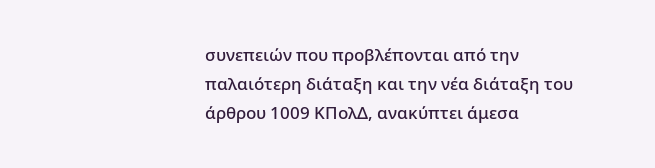συνεπειών που προβλέπονται από την παλαιότερη διάταξη και την νέα διάταξη του άρθρου 1009 ΚΠολΔ, ανακύπτει άμεσα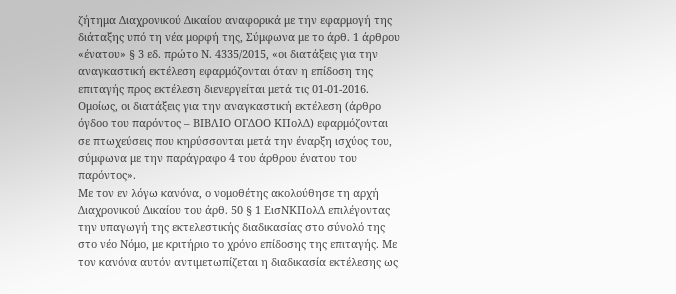ζήτημα Διαχρονικού Δικαίου αναφορικά με την εφαρμογή της διάταξης υπό τη νέα μορφή της, Σύμφωνα με το άρθ. 1 άρθρου «ένατου» § 3 εδ. πρώτο Ν. 4335/2015, «οι διατάξεις για την αναγκαστική εκτέλεση εφαρμόζονται όταν η επίδοση της επιταγής προς εκτέλεση διενεργείται μετά τις 01-01-2016. Ομοίως, οι διατάξεις για την αναγκαστική εκτέλεση (άρθρο όγδοο του παρόντος – ΒΙΒΛΙΟ ΟΓΔΟΟ ΚΠολΔ) εφαρμόζονται σε πτωχεύσεις που κηρύσσονται μετά την έναρξη ισχύος του, σύμφωνα με την παράγραφο 4 του άρθρου ένατου του παρόντος».
Με τον εν λόγω κανόνα, ο νομοθέτης ακολούθησε τη αρχή Διαχρονικού Δικαίου του άρθ. 50 § 1 ΕισΝΚΠολΔ επιλέγοντας την υπαγωγή της εκτελεστικής διαδικασίας στο σύνολό της στο νέο Νόμο, με κριτήριο το χρόνο επίδοσης της επιταγής. Με τον κανόνα αυτόν αντιμετωπίζεται η διαδικασία εκτέλεσης ως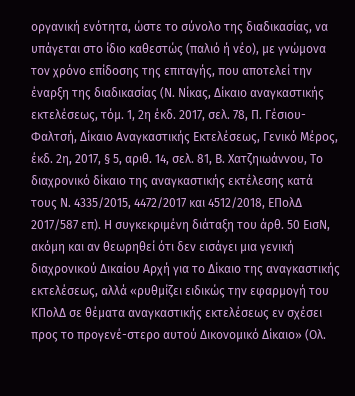οργανική ενότητα, ώστε το σύνολο της διαδικασίας, να υπάγεται στο ίδιο καθεστώς (παλιό ή νέο), με γνώμονα τον χρόνο επίδοσης της επιταγής, που αποτελεί την έναρξη της διαδικασίας (Ν. Νίκας, Δίκαιο αναγκαστικής εκτελέσεως, τόμ. 1, 2η έκδ. 2017, σελ. 78, Π. Γέσιου-Φαλτσή, Δίκαιο Αναγκαστικής Εκτελέσεως, Γενικό Μέρος, έκδ. 2η, 2017, § 5, αριθ. 14, σελ. 81, Β. Χατζηιωάννου, Το διαχρονικό δίκαιο της αναγκαστικής εκτέλεσης κατά τους Ν. 4335/2015, 4472/2017 και 4512/2018, ΕΠολΔ 2017/587 επ). Η συγκεκριμένη διάταξη του άρθ. 50 ΕισΝ, ακόμη και αν θεωρηθεί ότι δεν εισάγει μια γενική διαχρονικού Δικαίου Αρχή για το Δίκαιο της αναγκαστικής εκτελέσεως, αλλά «ρυθμίζει ειδικώς την εφαρμογή του ΚΠολΔ σε θέματα αναγκαστικής εκτελέσεως εν σχέσει προς το προγενέ-στερο αυτού Δικονομικό Δίκαιο» (Ολ.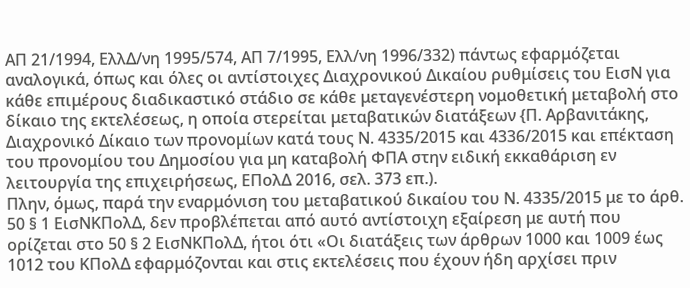ΑΠ 21/1994, ΕλλΔ/νη 1995/574, ΑΠ 7/1995, Ελλ/νη 1996/332) πάντως εφαρμόζεται αναλογικά, όπως και όλες οι αντίστοιχες Διαχρονικού Δικαίου ρυθμίσεις του ΕισΝ για κάθε επιμέρους διαδικαστικό στάδιο σε κάθε μεταγενέστερη νομοθετική μεταβολή στο δίκαιο της εκτελέσεως, η οποία στερείται μεταβατικών διατάξεων {Π. Αρβανιτάκης, Διαχρονικό Δίκαιο των προνομίων κατά τους Ν. 4335/2015 και 4336/2015 και επέκταση του προνομίου του Δημοσίου για μη καταβολή ΦΠΑ στην ειδική εκκαθάριση εν λειτουργία της επιχειρήσεως, ΕΠολΔ 2016, σελ. 373 επ.).
Πλην, όμως, παρά την εναρμόνιση του μεταβατικού δικαίου του Ν. 4335/2015 με το άρθ. 50 § 1 ΕισΝΚΠολΔ, δεν προβλέπεται από αυτό αντίστοιχη εξαίρεση με αυτή που ορίζεται στο 50 § 2 ΕισΝΚΠολΔ, ήτοι ότι «Οι διατάξεις των άρθρων 1000 και 1009 έως 1012 του ΚΠολΔ εφαρμόζονται και στις εκτελέσεις που έχουν ήδη αρχίσει πριν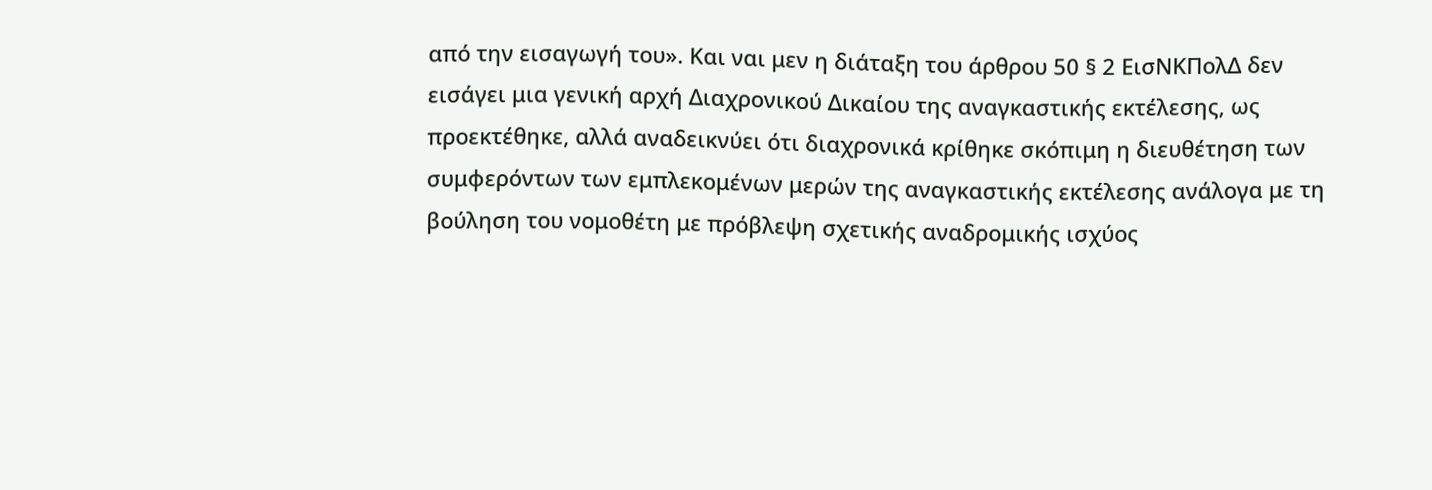από την εισαγωγή του». Και ναι μεν η διάταξη του άρθρου 50 § 2 ΕισΝΚΠολΔ δεν εισάγει μια γενική αρχή Διαχρονικού Δικαίου της αναγκαστικής εκτέλεσης, ως προεκτέθηκε, αλλά αναδεικνύει ότι διαχρονικά κρίθηκε σκόπιμη η διευθέτηση των συμφερόντων των εμπλεκομένων μερών της αναγκαστικής εκτέλεσης ανάλογα με τη βούληση του νομοθέτη με πρόβλεψη σχετικής αναδρομικής ισχύος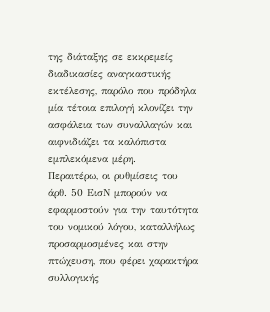της διάταξης σε εκκρεμείς διαδικασίες αναγκαστικής εκτέλεσης, παρόλο που πρόδηλα μία τέτοια επιλογή κλονίζει την ασφάλεια των συναλλαγών και αιφνιδιάζει τα καλόπιστα εμπλεκόμενα μέρη.
Περαιτέρω, οι ρυθμίσεις του άρθ. 50 ΕισΝ μπορούν να εφαρμοστούν για την ταυτότητα του νομικού λόγου, καταλλήλως προσαρμοσμένες και στην πτώχευση, που φέρει χαρακτήρα συλλογικής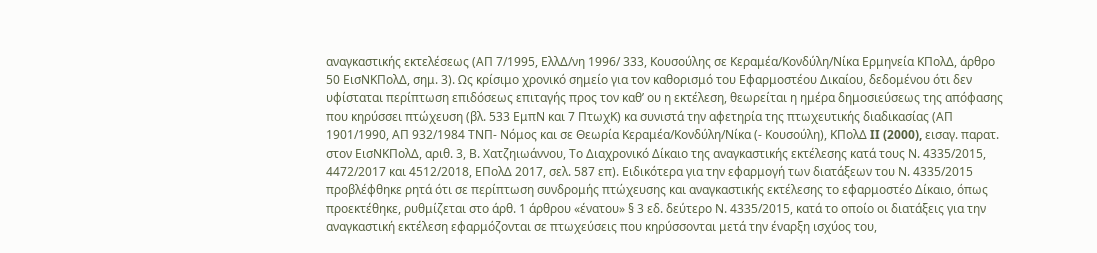αναγκαστικής εκτελέσεως (ΑΠ 7/1995, ΕλλΔ/νη 1996/ 333, Κουσούλης σε Κεραμέα/Κονδύλη/Νίκα Ερμηνεία ΚΠολΔ, άρθρο 50 ΕισΝΚΠολΔ, σημ. 3). Ως κρίσιμο χρονικό σημείο για τον καθορισμό του Εφαρμοστέου Δικαίου, δεδομένου ότι δεν υφίσταται περίπτωση επιδόσεως επιταγής προς τον καθ’ ου η εκτέλεση, θεωρείται η ημέρα δημοσιεύσεως της απόφασης που κηρύσσει πτώχευση (βλ. 533 ΕμπΝ και 7 ΠτωχΚ) κα συνιστά την αφετηρία της πτωχευτικής διαδικασίας (ΑΠ 1901/1990, ΑΠ 932/1984 ΤΝΠ- Νόμος και σε Θεωρία Κεραμέα/Κονδύλη/Νίκα (- Κουσούλη), ΚΠολΔ II (2000), εισαγ. παρατ. στον ΕισΝΚΠολΔ, αριθ. 3, Β. Χατζηιωάννου, Το Διαχρονικό Δίκαιο της αναγκαστικής εκτέλεσης κατά τους Ν. 4335/2015, 4472/2017 και 4512/2018, ΕΠολΔ 2017, σελ. 587 επ). Ειδικότερα για την εφαρμογή των διατάξεων του Ν. 4335/2015 προβλέφθηκε ρητά ότι σε περίπτωση συνδρομής πτώχευσης και αναγκαστικής εκτέλεσης το εφαρμοστέο Δίκαιο, όπως προεκτέθηκε, ρυθμίζεται στο άρθ. 1 άρθρου «ένατου» § 3 εδ. δεύτερο Ν. 4335/2015, κατά το οποίο οι διατάξεις για την αναγκαστική εκτέλεση εφαρμόζονται σε πτωχεύσεις που κηρύσσονται μετά την έναρξη ισχύος του,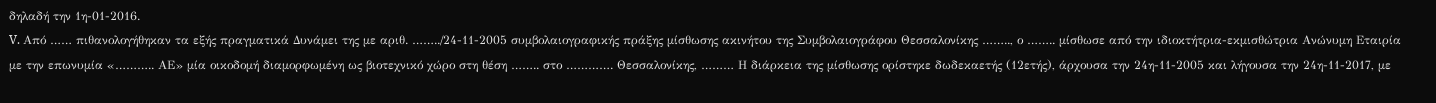δηλαδή την 1η-01-2016.
V. Από …… πιθανολογήθηκαν τα εξής πραγματικά Δυνάμει της με αριθ. ……../24-11-2005 συμβολαιογραφικής πράξης μίσθωσης ακινήτου της Συμβολαιογράφου Θεσσαλονίκης …….., ο …….. μίσθωσε από την ιδιοκτήτρια-εκμισθώτρια Ανώνυμη Εταιρία με την επωνυμία «……….. ΑΕ» μία οικοδομή διαμορφωμένη ως βιοτεχνικό χώρο στη θέση …….. στο …………. Θεσσαλονίκης, ……… Η διάρκεια της μίσθωσης ορίστηκε δωδεκαετής (12ετής), άρχουσα την 24η-11-2005 και λήγουσα την 24η-11-2017, με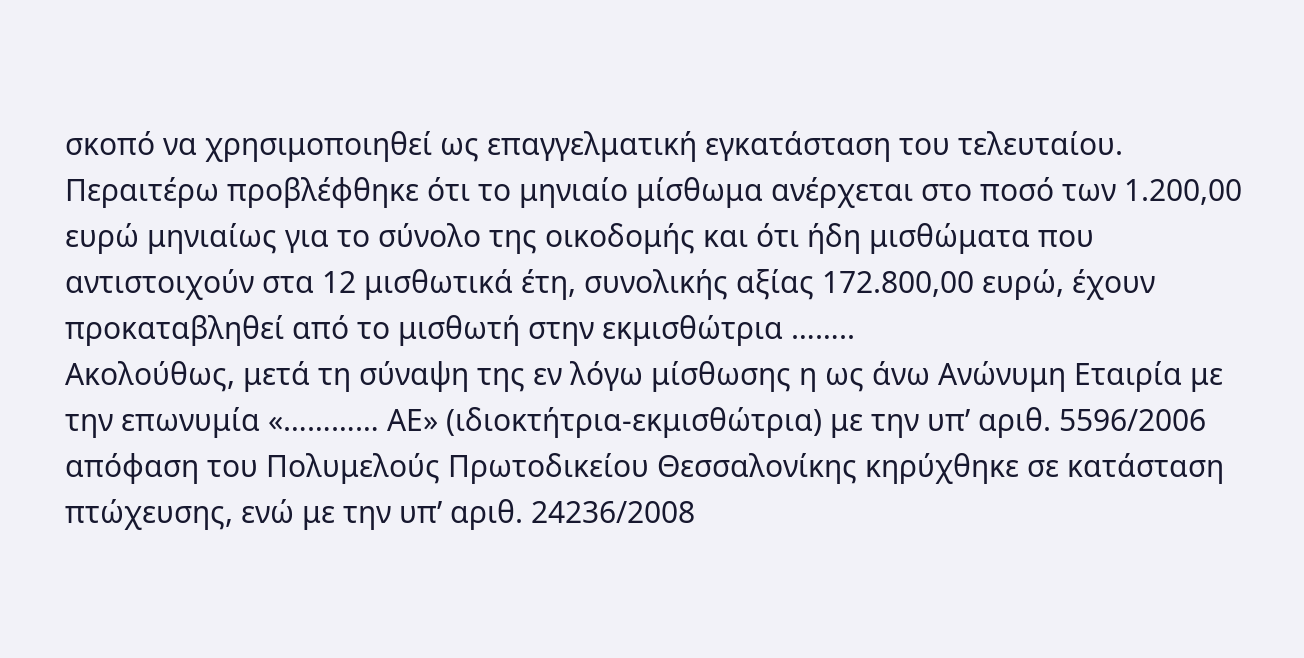σκοπό να χρησιμοποιηθεί ως επαγγελματική εγκατάσταση του τελευταίου. Περαιτέρω προβλέφθηκε ότι το μηνιαίο μίσθωμα ανέρχεται στο ποσό των 1.200,00 ευρώ μηνιαίως για το σύνολο της οικοδομής και ότι ήδη μισθώματα που αντιστοιχούν στα 12 μισθωτικά έτη, συνολικής αξίας 172.800,00 ευρώ, έχουν προκαταβληθεί από το μισθωτή στην εκμισθώτρια ……..
Ακολούθως, μετά τη σύναψη της εν λόγω μίσθωσης η ως άνω Ανώνυμη Εταιρία με την επωνυμία «………… ΑΕ» (ιδιοκτήτρια-εκμισθώτρια) με την υπ’ αριθ. 5596/2006 απόφαση του Πολυμελούς Πρωτοδικείου Θεσσαλονίκης κηρύχθηκε σε κατάσταση πτώχευσης, ενώ με την υπ’ αριθ. 24236/2008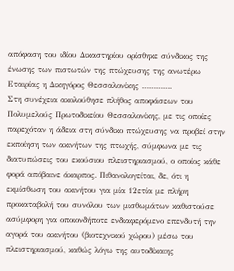απόφαση του ιδίου Δικαστηρίου ορίσθηκε σύνδικος της ένωσης των πιστωτών της πτώχευσης της ανωτέρω Εταιρίας η Δικηγόρος Θεσσαλονίκης ………….
Στη συνέχεια ακολούθησε πλήθος αποφάσεων του Πολυμελούς Πρωτοδικείου Θεσσαλονίκης, με τις οποίες παρεχόταν η άδεια στη σύνδικο πτώχευσης να προβεί στην εκποίηση των ακινήτων της πτωχής, σύμφωνα με τις διατυπώσεις του εκούσιου πλειστηριασμού, ο οποίος κάθε φορά απόβαινε άκαρπος. Πιθανολογείται, δε, ότι η εκμίσθωση του ακινήτου για μία 12ετία με πλήρη προκαταβολή του συνόλου των μισθωμάτων καθιστούσε ασύμφορη για οποιονδήποτε ενδιαφερόμενο επενδυτή την αγορά του ακινήτου (βιοτεχνικού χώρου) μέσω του πλειστηριασμού, καθώς λόγω της αυτοδίκαιης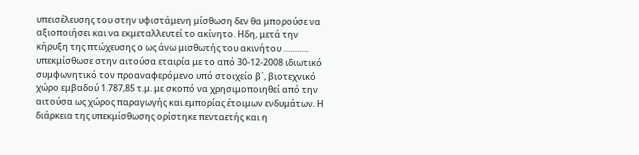υπεισέλευσης του στην υφιστάμενη μίσθωση δεν θα μπορούσε να αξιοποιήσει και να εκμεταλλευτεί το ακίνητο. Ηδη, μετά την κήρυξη της πτώχευσης ο ως άνω μισθωτής του ακινήτου ……….. υπεκμίσθωσε στην αιτούσα εταιρία με το από 30-12-2008 ιδιωτικό συμφωνητικό τον προαναφερόμενο υπό στοιχείο β`, βιοτεχνικό χώρο εμβαδού 1.787,85 τ.μ. με σκοπό να χρησιμοποιηθεί από την αιτούσα ως χώρος παραγωγής και εμπορίας έτοιμων ενδυμάτων. Η διάρκεια της υπεκμίσθωσης ορίστηκε πενταετής και η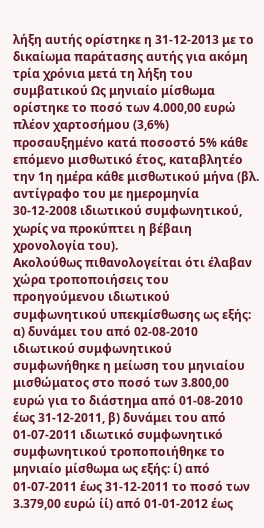λήξη αυτής ορίστηκε η 31-12-2013 με το δικαίωμα παράτασης αυτής για ακόμη τρία χρόνια μετά τη λήξη του συμβατικού Ως μηνιαίο μίσθωμα ορίστηκε το ποσό των 4.000,00 ευρώ πλέον χαρτοσήμου (3,6%) προσαυξημένο κατά ποσοστό 5% κάθε επόμενο μισθωτικό έτος, καταβλητέο την 1η ημέρα κάθε μισθωτικού μήνα (βλ. αντίγραφο του με ημερομηνία 30-12-2008 ιδιωτικού συμφωνητικού, χωρίς να προκύπτει η βέβαιη χρονολογία του).
Ακολούθως πιθανολογείται ότι έλαβαν χώρα τροποποιήσεις του προηγούμενου ιδιωτικού συμφωνητικού υπεκμίσθωσης ως εξής: α) δυνάμει του από 02-08-2010 ιδιωτικού συμφωνητικού συμφωνήθηκε η μείωση του μηνιαίου μισθώματος στο ποσό των 3.800,00 ευρώ για το διάστημα από 01-08-2010 έως 31-12-2011, β) δυνάμει του από 01-07-2011 ιδιωτικό συμφωνητικό συμφωνητικού τροποποιήθηκε το μηνιαίο μίσθωμα ως εξής: ί) από 01-07-2011 έως 31-12-2011 το ποσό των 3.379,00 ευρώ ίί) από 01-01-2012 έως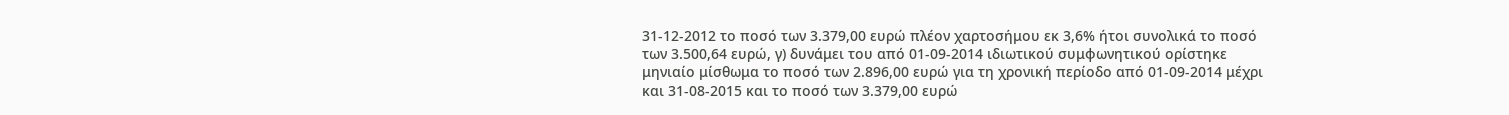31-12-2012 το ποσό των 3.379,00 ευρώ πλέον χαρτοσήμου εκ 3,6% ήτοι συνολικά το ποσό των 3.500,64 ευρώ, γ) δυνάμει του από 01-09-2014 ιδιωτικού συμφωνητικού ορίστηκε μηνιαίο μίσθωμα το ποσό των 2.896,00 ευρώ για τη χρονική περίοδο από 01-09-2014 μέχρι και 31-08-2015 και το ποσό των 3.379,00 ευρώ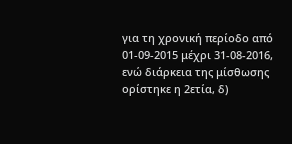για τη χρονική περίοδο από 01-09-2015 μέχρι 31-08-2016, ενώ διάρκεια της μίσθωσης ορίστηκε η 2ετία, δ)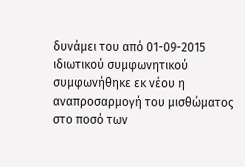δυνάμει του από 01-09-2015 ιδιωτικού συμφωνητικού συμφωνήθηκε εκ νέου η αναπροσαρμογή του μισθώματος στο ποσό των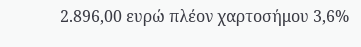2.896,00 ευρώ πλέον χαρτοσήμου 3,6%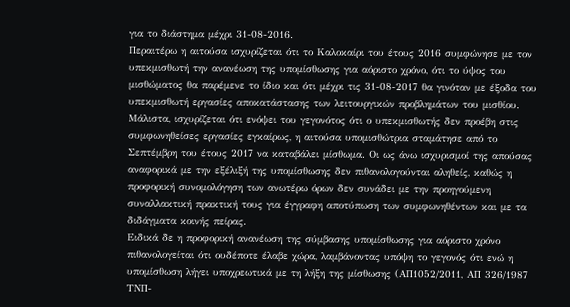για το διάστημα μέχρι 31-08-2016.
Περαιτέρω η αιτούσα ισχυρίζεται ότι το Καλοκαίρι του έτους 2016 συμφώνησε με τον υπεκμισθωτή την ανανέωση της υπομίσθωσης για αόριστο χρόνο, ότι το ύψος του μισθώματος θα παρέμενε το ίδιο και ότι μέχρι τις 31-08-2017 θα γινόταν με έξοδα του υπεκμισθωτή εργασίες αποκατάστασης των λειτουργικών προβλημάτων του μισθίου. Μάλιστα, ισχυρίζεται ότι ενόψει του γεγονότος ότι ο υπεκμισθωτής δεν προέβη στις συμφωνηθείσες εργασίες εγκαίρως, η αιτούσα υπομισθώτρια σταμάτησε από το Σεπτέμβρη του έτους 2017 να καταβάλει μίσθωμα. Οι ως άνω ισχυρισμοί της απούσας αναφορικά με την εξέλιξή της υπομίσθωσης δεν πιθανολογούνται αληθείς, καθώς η προφορική συνομολόγηση των ανωτέρω όρων δεν συνάδει με την προηγούμενη συναλλακτική πρακτική τους για έγγραφη αποτύπωση των συμφωνηθέντων και με τα διδάγματα κοινής πείρας.
Ειδικά δε η προφορική ανανέωση της σύμβασης υπομίσθωσης για αόριστο χρόνο πιθανολογείται ότι ουδέποτε έλαβε χώρα, λαμβάνοντας υπόψη το γεγονός ότι ενώ η υπομίσθωση λήγει υποχρεωτικά με τη λήξη της μίσθωσης (ΑΠ1052/2011, ΑΠ 326/1987 ΤΝΠ-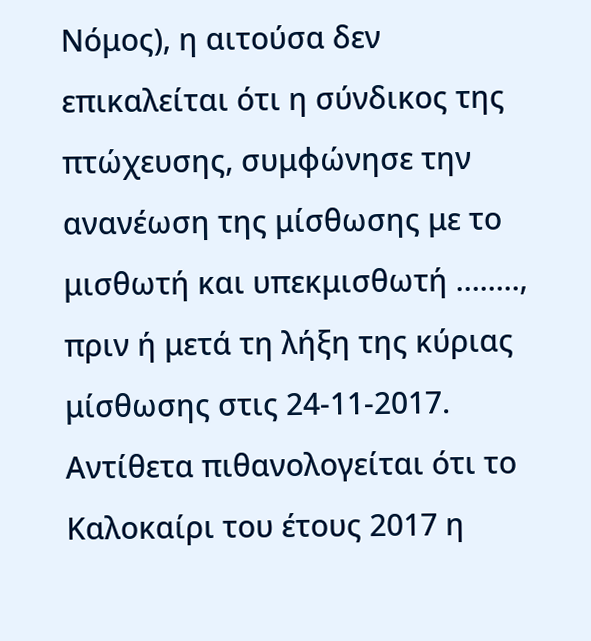Νόμος), η αιτούσα δεν επικαλείται ότι η σύνδικος της πτώχευσης, συμφώνησε την ανανέωση της μίσθωσης με το μισθωτή και υπεκμισθωτή …….., πριν ή μετά τη λήξη της κύριας μίσθωσης στις 24-11-2017.
Αντίθετα πιθανολογείται ότι το Καλοκαίρι του έτους 2017 η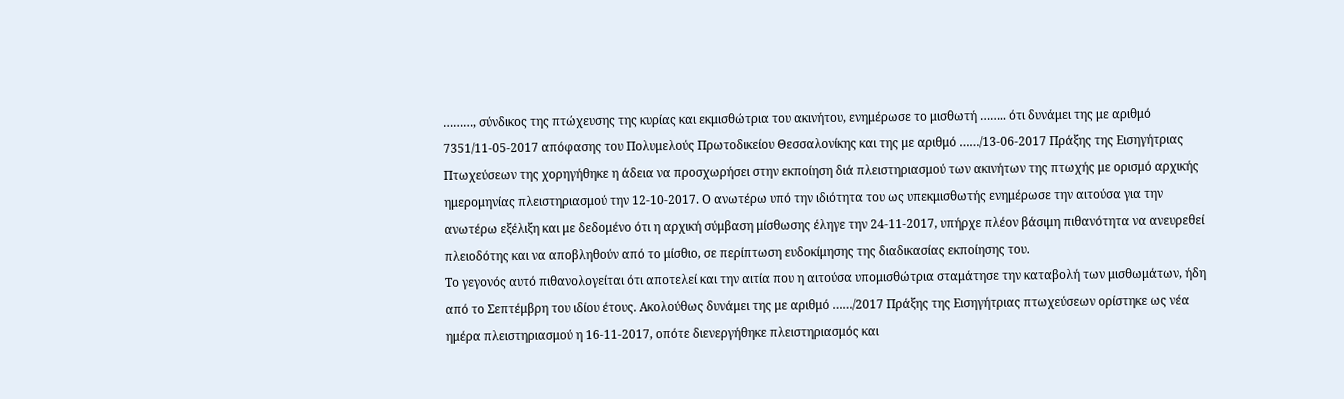………, σύνδικος της πτώχευσης της κυρίας και εκμισθώτρια του ακινήτου, ενημέρωσε το μισθωτή …….. ότι δυνάμει της με αριθμό 7351/11-05-2017 απόφασης του Πολυμελούς Πρωτοδικείου Θεσσαλονίκης και της με αριθμό ……/13-06-2017 Πράξης της Εισηγήτριας Πτωχεύσεων της χορηγήθηκε η άδεια να προσχωρήσει στην εκποίηση διά πλειστηριασμού των ακινήτων της πτωχής με ορισμό αρχικής ημερομηνίας πλειστηριασμού την 12-10-2017. Ο ανωτέρω υπό την ιδιότητα του ως υπεκμισθωτής ενημέρωσε την αιτούσα για την ανωτέρω εξέλιξη και με δεδομένο ότι η αρχική σύμβαση μίσθωσης έληγε την 24-11-2017, υπήρχε πλέον βάσιμη πιθανότητα να ανευρεθεί πλειοδότης και να αποβληθούν από το μίσθιο, σε περίπτωση ευδοκίμησης της διαδικασίας εκποίησης του.
Το γεγονός αυτό πιθανολογείται ότι αποτελεί και την αιτία που η αιτούσα υπομισθώτρια σταμάτησε την καταβολή των μισθωμάτων, ήδη από το Σεπτέμβρη του ιδίου έτους. Ακολούθως δυνάμει της με αριθμό ……/2017 Πράξης της Εισηγήτριας πτωχεύσεων ορίστηκε ως νέα ημέρα πλειστηριασμού η 16-11-2017, οπότε διενεργήθηκε πλειστηριασμός και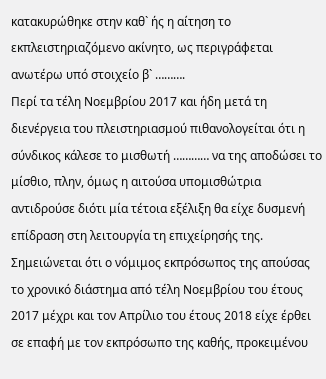κατακυρώθηκε στην καθ` ής η αίτηση το εκπλειστηριαζόμενο ακίνητο, ως περιγράφεται ανωτέρω υπό στοιχείο β` ……….
Περί τα τέλη Νοεμβρίου 2017 και ήδη μετά τη διενέργεια του πλειστηριασμού πιθανολογείται ότι η σύνδικος κάλεσε το μισθωτή ………… να της αποδώσει το μίσθιο, πλην, όμως η αιτούσα υπομισθώτρια αντιδρούσε διότι μία τέτοια εξέλιξη θα είχε δυσμενή επίδραση στη λειτουργία τη επιχείρησής της. Σημειώνεται ότι ο νόμιμος εκπρόσωπος της απούσας το χρονικό διάστημα από τέλη Νοεμβρίου του έτους 2017 μέχρι και τον Απρίλιο του έτους 2018 είχε έρθει σε επαφή με τον εκπρόσωπο της καθής, προκειμένου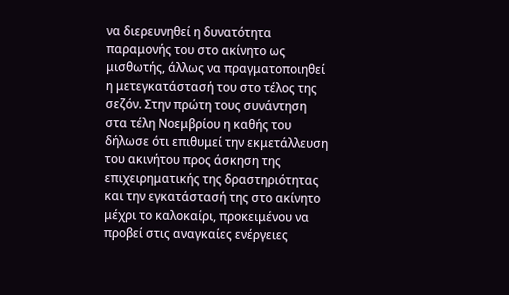να διερευνηθεί η δυνατότητα παραμονής του στο ακίνητο ως μισθωτής, άλλως να πραγματοποιηθεί η μετεγκατάστασή του στο τέλος της σεζόν. Στην πρώτη τους συνάντηση στα τέλη Νοεμβρίου η καθής του δήλωσε ότι επιθυμεί την εκμετάλλευση του ακινήτου προς άσκηση της επιχειρηματικής της δραστηριότητας και την εγκατάστασή της στο ακίνητο μέχρι το καλοκαίρι, προκειμένου να προβεί στις αναγκαίες ενέργειες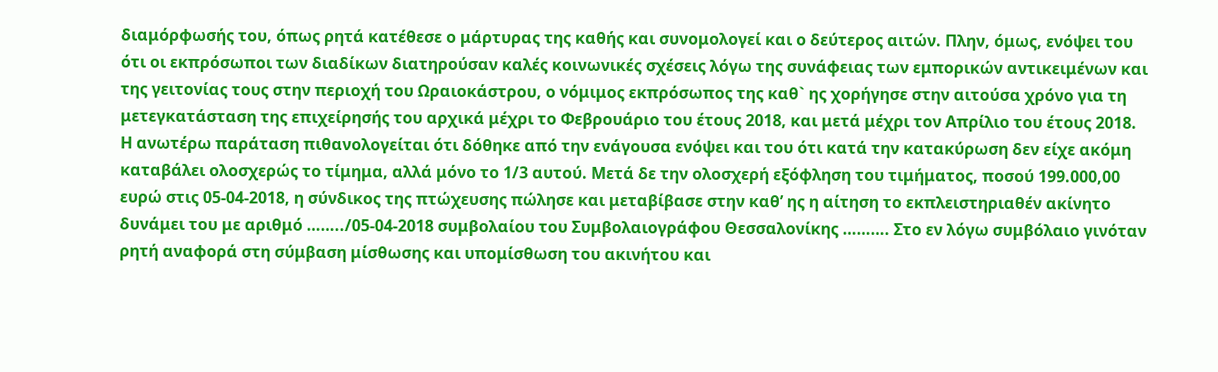διαμόρφωσής του, όπως ρητά κατέθεσε ο μάρτυρας της καθής και συνομολογεί και ο δεύτερος αιτών. Πλην, όμως, ενόψει του ότι οι εκπρόσωποι των διαδίκων διατηρούσαν καλές κοινωνικές σχέσεις λόγω της συνάφειας των εμπορικών αντικειμένων και της γειτονίας τους στην περιοχή του Ωραιοκάστρου, ο νόμιμος εκπρόσωπος της καθ` ης χορήγησε στην αιτούσα χρόνο για τη μετεγκατάσταση της επιχείρησής του αρχικά μέχρι το Φεβρουάριο του έτους 2018, και μετά μέχρι τον Απρίλιο του έτους 2018.
Η ανωτέρω παράταση πιθανολογείται ότι δόθηκε από την ενάγουσα ενόψει και του ότι κατά την κατακύρωση δεν είχε ακόμη καταβάλει ολοσχερώς το τίμημα, αλλά μόνο το 1/3 αυτού. Μετά δε την ολοσχερή εξόφληση του τιμήματος, ποσού 199.000,00 ευρώ στις 05-04-2018, η σύνδικος της πτώχευσης πώλησε και μεταβίβασε στην καθ’ ης η αίτηση το εκπλειστηριαθέν ακίνητο δυνάμει του με αριθμό ……../05-04-2018 συμβολαίου του Συμβολαιογράφου Θεσσαλονίκης ………. Στο εν λόγω συμβόλαιο γινόταν ρητή αναφορά στη σύμβαση μίσθωσης και υπομίσθωση του ακινήτου και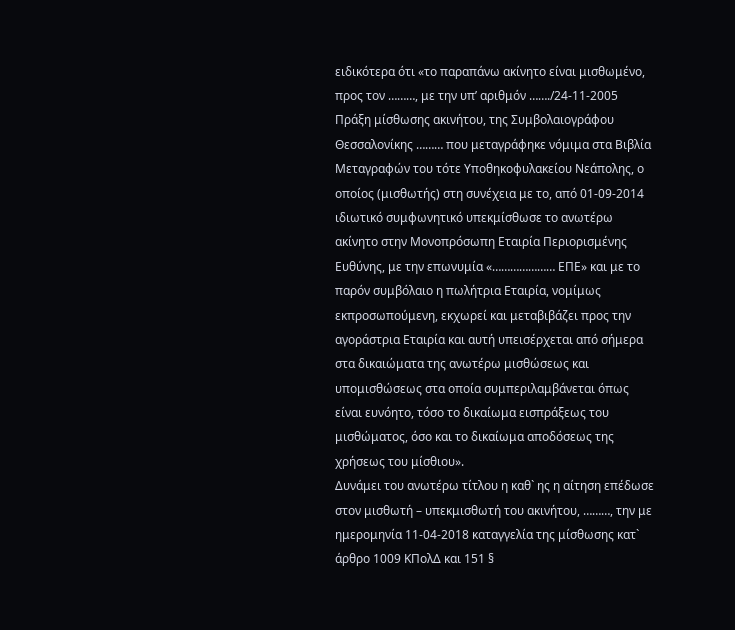ειδικότερα ότι «το παραπάνω ακίνητο είναι μισθωμένο, προς τον ………, με την υπ’ αριθμόν ……./24-11-2005 Πράξη μίσθωσης ακινήτου, της Συμβολαιογράφου Θεσσαλονίκης ……… που μεταγράφηκε νόμιμα στα Βιβλία Μεταγραφών του τότε Υποθηκοφυλακείου Νεάπολης, ο οποίος (μισθωτής) στη συνέχεια με το, από 01-09-2014 ιδιωτικό συμφωνητικό υπεκμίσθωσε το ανωτέρω ακίνητο στην Μονοπρόσωπη Εταιρία Περιορισμένης Ευθύνης, με την επωνυμία «………………… ΕΠΕ» και με το παρόν συμβόλαιο η πωλήτρια Εταιρία, νομίμως εκπροσωπούμενη, εκχωρεί και μεταβιβάζει προς την αγοράστρια Εταιρία και αυτή υπεισέρχεται από σήμερα στα δικαιώματα της ανωτέρω μισθώσεως και υπομισθώσεως στα οποία συμπεριλαμβάνεται όπως είναι ευνόητο, τόσο το δικαίωμα εισπράξεως του μισθώματος, όσο και το δικαίωμα αποδόσεως της χρήσεως του μίσθιου».
Δυνάμει του ανωτέρω τίτλου η καθ` ης η αίτηση επέδωσε στον μισθωτή – υπεκμισθωτή του ακινήτου, ………, την με ημερομηνία 11-04-2018 καταγγελία της μίσθωσης κατ` άρθρο 1009 ΚΠολΔ και 151 §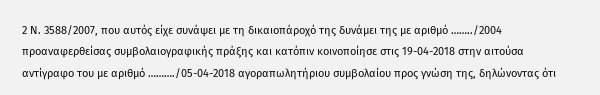2 Ν. 3588/2007, που αυτός είχε συνάψει με τη δικαιοπάροχό της δυνάμει της με αριθμό ……../2004 προαναφερθείσας συμβολαιογραφικής πράξης και κατόπιν κοινοποίησε στις 19-04-2018 στην αιτούσα αντίγραφο του με αριθμό ………./05-04-2018 αγοραπωλητήριου συμβολαίου προς γνώση της, δηλώνοντας ότι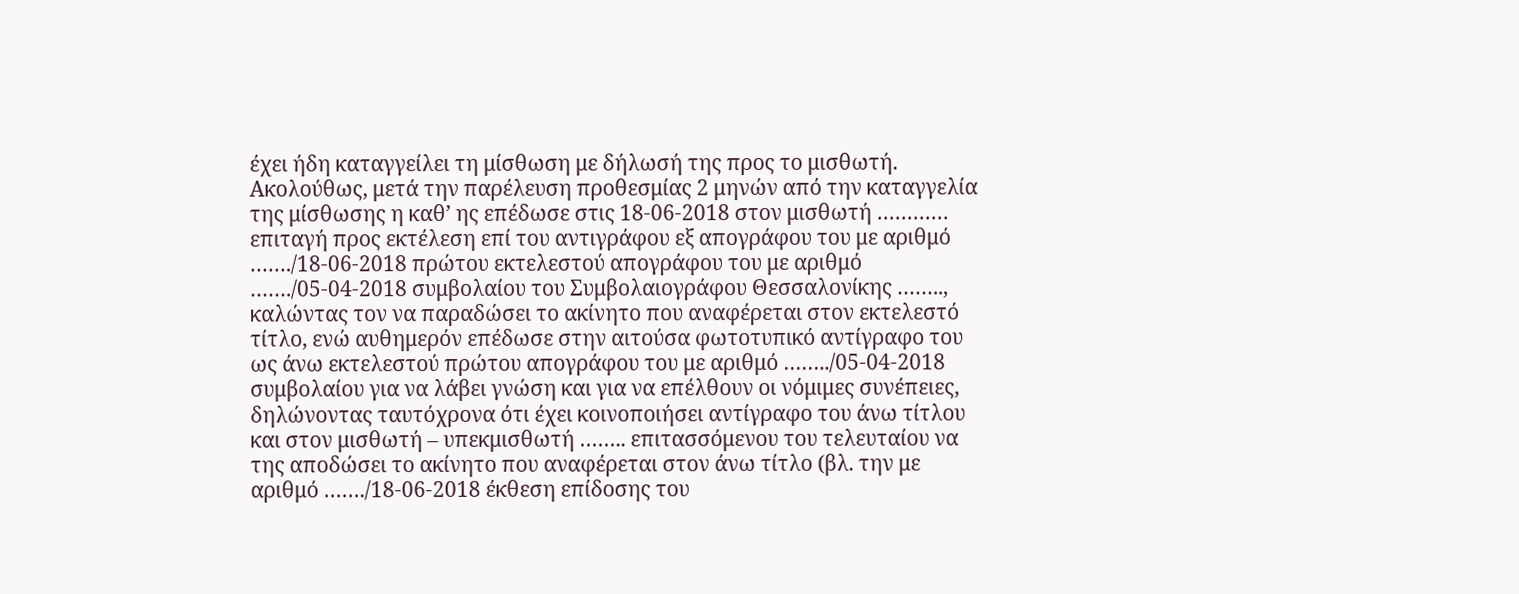έχει ήδη καταγγείλει τη μίσθωση με δήλωσή της προς το μισθωτή.
Ακολούθως, μετά την παρέλευση προθεσμίας 2 μηνών από την καταγγελία της μίσθωσης η καθ’ ης επέδωσε στις 18-06-2018 στον μισθωτή ………… επιταγή προς εκτέλεση επί του αντιγράφου εξ απογράφου του με αριθμό ……./18-06-2018 πρώτου εκτελεστού απογράφου του με αριθμό ……./05-04-2018 συμβολαίου του Συμβολαιογράφου Θεσσαλονίκης …….., καλώντας τον να παραδώσει το ακίνητο που αναφέρεται στον εκτελεστό τίτλο, ενώ αυθημερόν επέδωσε στην αιτούσα φωτοτυπικό αντίγραφο του ως άνω εκτελεστού πρώτου απογράφου του με αριθμό ……../05-04-2018 συμβολαίου για να λάβει γνώση και για να επέλθουν οι νόμιμες συνέπειες, δηλώνοντας ταυτόχρονα ότι έχει κοινοποιήσει αντίγραφο του άνω τίτλου και στον μισθωτή – υπεκμισθωτή …….. επιτασσόμενου του τελευταίου να της αποδώσει το ακίνητο που αναφέρεται στον άνω τίτλο (βλ. την με αριθμό ……./18-06-2018 έκθεση επίδοσης του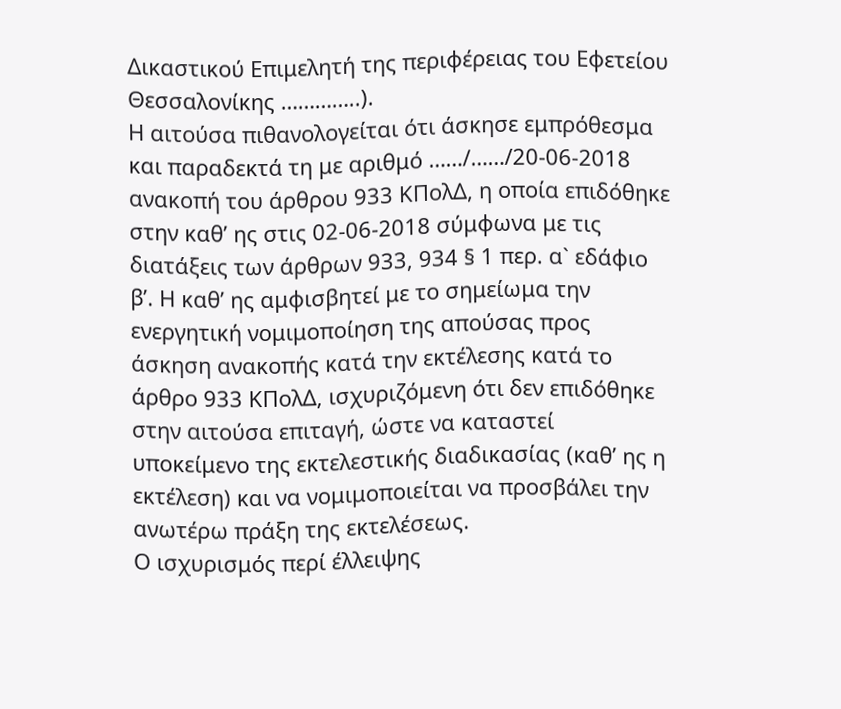Δικαστικού Επιμελητή της περιφέρειας του Εφετείου Θεσσαλονίκης …………..).
Η αιτούσα πιθανολογείται ότι άσκησε εμπρόθεσμα και παραδεκτά τη με αριθμό ……/……/20-06-2018 ανακοπή του άρθρου 933 ΚΠολΔ, η οποία επιδόθηκε στην καθ’ ης στις 02-06-2018 σύμφωνα με τις διατάξεις των άρθρων 933, 934 § 1 περ. α` εδάφιο β’. Η καθ’ ης αμφισβητεί με το σημείωμα την ενεργητική νομιμοποίηση της απούσας προς άσκηση ανακοπής κατά την εκτέλεσης κατά το άρθρο 933 ΚΠολΔ, ισχυριζόμενη ότι δεν επιδόθηκε στην αιτούσα επιταγή, ώστε να καταστεί υποκείμενο της εκτελεστικής διαδικασίας (καθ’ ης η εκτέλεση) και να νομιμοποιείται να προσβάλει την ανωτέρω πράξη της εκτελέσεως.
Ο ισχυρισμός περί έλλειψης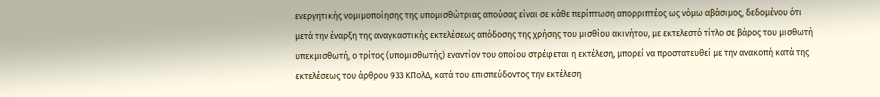ενεργητικής νομιμοποίησης της υπομισθώτριας απούσας είναι σε κάθε περίπτωση απορριπτέος ως νόμω αβάσιμος, δεδομένου ότι μετά την έναρξη της αναγκαστικής εκτελέσεως απόδοσης της χρήσης του μισθίου ακινήτου, με εκτελεστό τίτλο σε βάρος του μισθωτή υπεκμισθωτή, ο τρίτος (υπομισθωτής) εναντίον του οποίου στρέφεται η εκτέλεση, μπορεί να προστατευθεί με την ανακοπή κατά της εκτελέσεως του άρθρου 933 ΚΠολΔ, κατά του επισπεύδοντος την εκτέλεση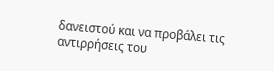δανειστού και να προβάλει τις αντιρρήσεις του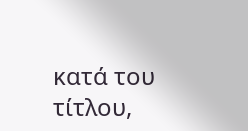κατά του τίτλου,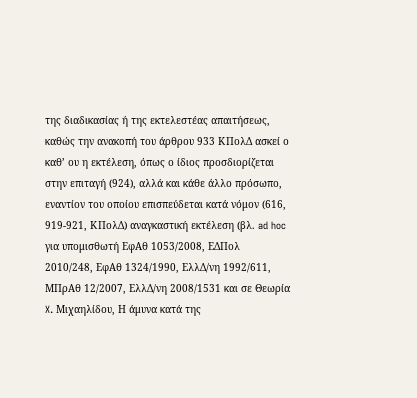της διαδικασίας ή της εκτελεστέας απαιτήσεως, καθώς την ανακοπή του άρθρου 933 ΚΠολΔ ασκεί ο καθ’ ου η εκτέλεση, όπως ο ίδιος προσδιορίζεται στην επιταγή (924), αλλά και κάθε άλλο πρόσωπο, εναντίον του οποίου επισπεύδεται κατά νόμον (616, 919-921, ΚΠολΔ) αναγκαστική εκτέλεση (βλ. ad hoc για υπομισθωτή ΕφΑθ 1053/2008, ΕΔΠολ 2010/248, ΕφΑθ 1324/1990, ΕλλΔ/νη 1992/611, ΜΠρΑθ 12/2007, ΕλλΔ/νη 2008/1531 και σε Θεωρία X. Μιχαηλίδου, Η άμυνα κατά της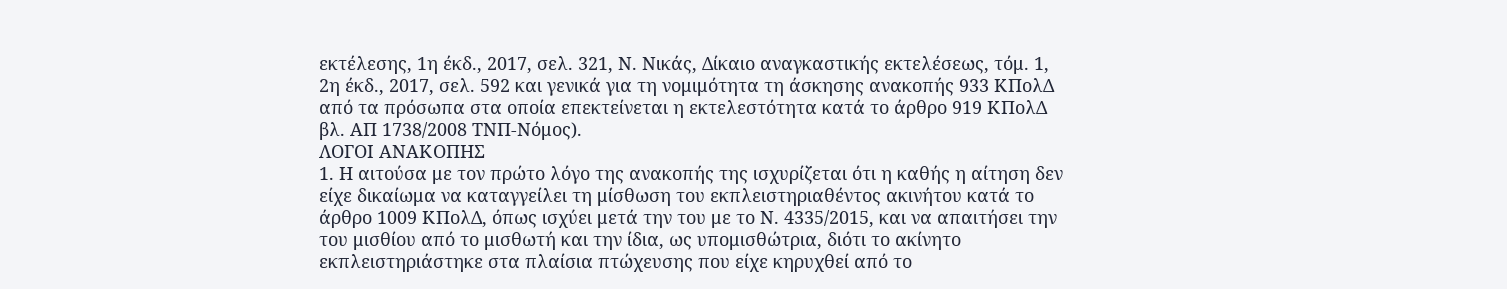εκτέλεσης, 1η έκδ., 2017, σελ. 321, Ν. Νικάς, Δίκαιο αναγκαστικής εκτελέσεως, τόμ. 1, 2η έκδ., 2017, σελ. 592 και γενικά για τη νομιμότητα τη άσκησης ανακοπής 933 ΚΠολΔ από τα πρόσωπα στα οποία επεκτείνεται η εκτελεστότητα κατά το άρθρο 919 ΚΠολΔ βλ. ΑΠ 1738/2008 ΤΝΠ-Νόμος).
ΛΟΓΟΙ ΑΝΑΚΟΠΗΣ
1. Η αιτούσα με τον πρώτο λόγο της ανακοπής της ισχυρίζεται ότι η καθής η αίτηση δεν είχε δικαίωμα να καταγγείλει τη μίσθωση του εκπλειστηριαθέντος ακινήτου κατά το άρθρο 1009 ΚΠολΔ, όπως ισχύει μετά την του με το Ν. 4335/2015, και να απαιτήσει την του μισθίου από το μισθωτή και την ίδια, ως υπομισθώτρια, διότι το ακίνητο εκπλειστηριάστηκε στα πλαίσια πτώχευσης που είχε κηρυχθεί από το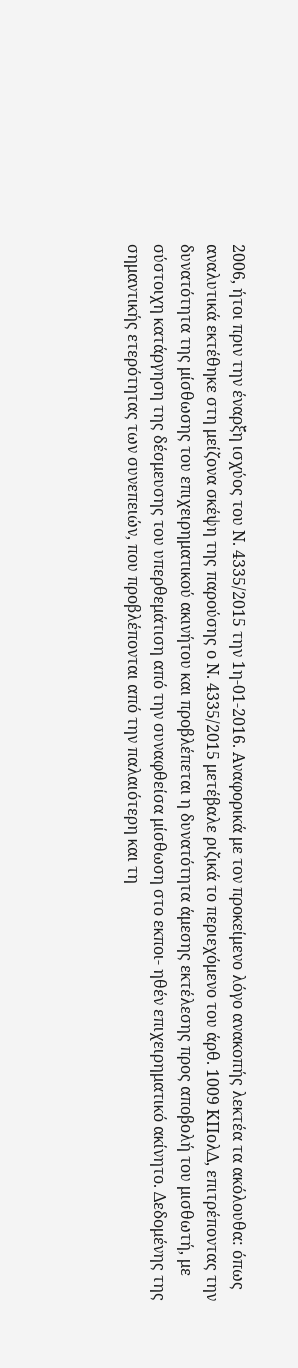2006, ήτοι πριν την έναρξη ισχύος του Ν. 4335/2015 την 1η-01-2016. Αναφορικά με τον προκείμενο λόγο ανακοπής λεκτέα τα ακόλουθα: όπως αναλυτικά εκτέθηκε στη μείζονα σκέψη της παρούσης ο Ν. 4335/2015 μετέβαλε ριζικά το περιεχόμενο του άρθ. 1009 ΚΠολΔ, επιτρέποντας την δυνατότητα της μίσθωσης του επιχειρηματικού ακινήτου και προβλέπεται η δυνατότητα άμεσης εκτέλεσης προς αποβολή του μισθωτή, με σύστοιχη κατάργηση της δέσμευσης του υπερθεμάτιση από την συναφθείσα μίσθωση στο εκποι- ηθέν επιχειρηματικό ακίνητο. Δεδομένης της σημαντικής ετερότητας των συνεπειών, που προβλέπονται από την παλαιότερη και τη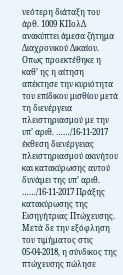νεότερη διάταξη του άρθ. 1009 ΚΠολΔ ανακύπτει άμεσα ζήτημα Διαχρονικού Δικαίου. Οπως προεκτέθηκε η καθ’ ης η αίτηση απέκτησε την κυριότητα του επίδικου μισθίου μετά τη διενέργεια πλειστηριασμού με την υπ’ αριθ. ……/16-11-2017 έκθεση διενέργειας πλειστηριασμού ακινήτου και κατακύρωσης αυτού δυνάμει της υπ’ αριθ. ……/16-11-2017 Πράξης κατακύρωσης της Εισηγήτριας Πτώχευσης. Μετά δε την εξόφληση του τιμήματος στις 05-04-2018, η σύνδικος της πτώχευσης πώλησε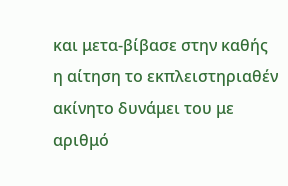και μετα-βίβασε στην καθής η αίτηση το εκπλειστηριαθέν ακίνητο δυνάμει του με αριθμό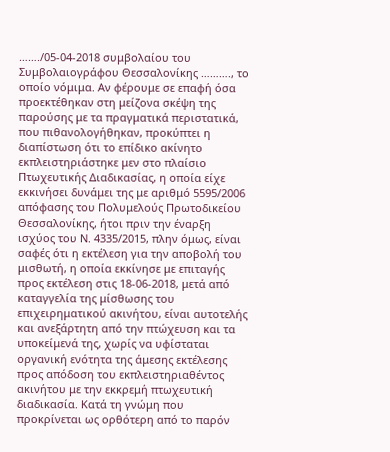……./05-04-2018 συμβολαίου του Συμβολαιογράφου Θεσσαλονίκης ………., το οποίο νόμιμα. Αν φέρουμε σε επαφή όσα προεκτέθηκαν στη μείζονα σκέψη της παρούσης με τα πραγματικά περιστατικά, που πιθανολογήθηκαν, προκύπτει η διαπίστωση ότι το επίδικο ακίνητο εκπλειστηριάστηκε μεν στο πλαίσιο Πτωχευτικής Διαδικασίας, η οποία είχε εκκινήσει δυνάμει της με αριθμό 5595/2006 απόφασης του Πολυμελούς Πρωτοδικείου Θεσσαλονίκης, ήτοι πριν την έναρξη ισχύος του Ν. 4335/2015, πλην όμως, είναι σαφές ότι η εκτέλεση για την αποβολή του μισθωτή, η οποία εκκίνησε με επιταγής προς εκτέλεση στις 18-06-2018, μετά από καταγγελία της μίσθωσης του επιχειρηματικού ακινήτου, είναι αυτοτελής και ανεξάρτητη από την πτώχευση και τα υποκείμενά της, χωρίς να υφίσταται οργανική ενότητα της άμεσης εκτέλεσης προς απόδοση του εκπλειστηριαθέντος ακινήτου με την εκκρεμή πτωχευτική διαδικασία. Κατά τη γνώμη που προκρίνεται ως ορθότερη από το παρόν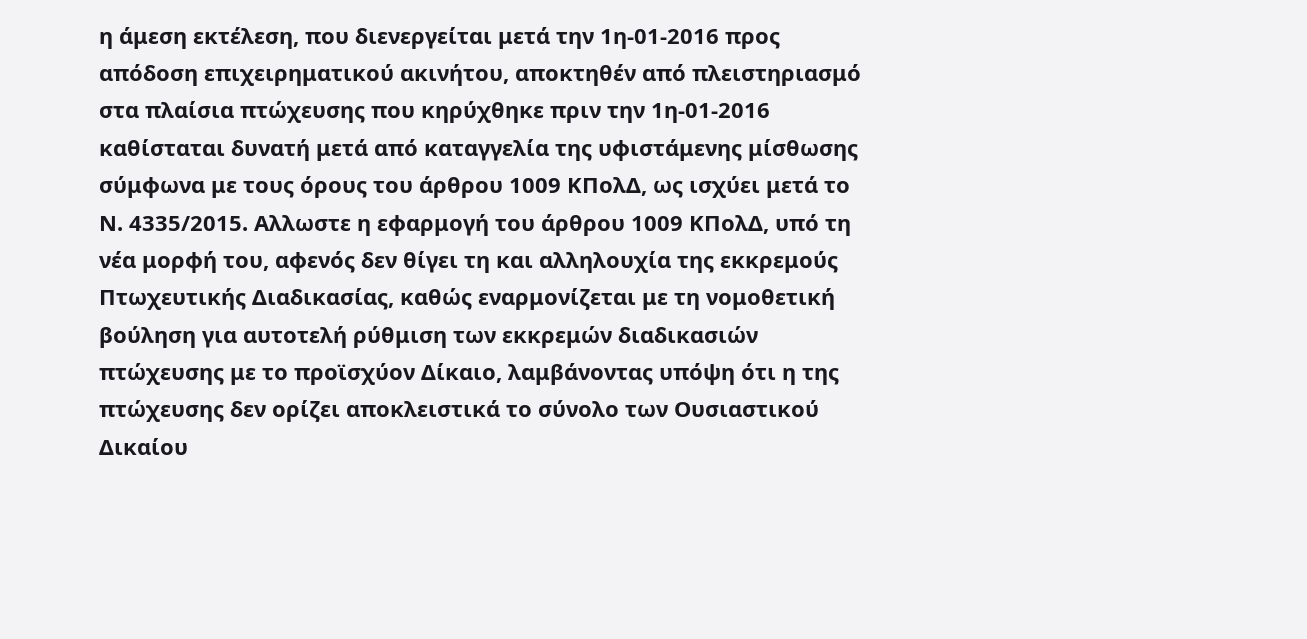η άμεση εκτέλεση, που διενεργείται μετά την 1η-01-2016 προς απόδοση επιχειρηματικού ακινήτου, αποκτηθέν από πλειστηριασμό στα πλαίσια πτώχευσης που κηρύχθηκε πριν την 1η-01-2016 καθίσταται δυνατή μετά από καταγγελία της υφιστάμενης μίσθωσης σύμφωνα με τους όρους του άρθρου 1009 ΚΠολΔ, ως ισχύει μετά το Ν. 4335/2015. Αλλωστε η εφαρμογή του άρθρου 1009 ΚΠολΔ, υπό τη νέα μορφή του, αφενός δεν θίγει τη και αλληλουχία της εκκρεμούς Πτωχευτικής Διαδικασίας, καθώς εναρμονίζεται με τη νομοθετική βούληση για αυτοτελή ρύθμιση των εκκρεμών διαδικασιών πτώχευσης με το προϊσχύον Δίκαιο, λαμβάνοντας υπόψη ότι η της πτώχευσης δεν ορίζει αποκλειστικά το σύνολο των Ουσιαστικού Δικαίου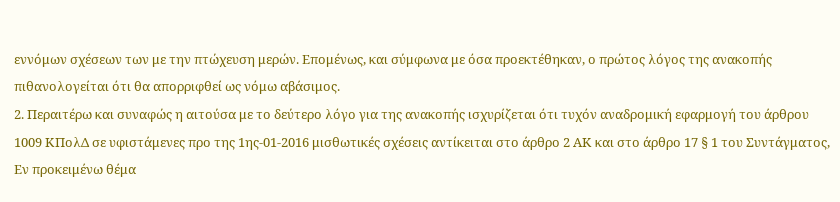εννόμων σχέσεων των με την πτώχευση μερών. Επομένως, και σύμφωνα με όσα προεκτέθηκαν, ο πρώτος λόγος της ανακοπής πιθανολογείται ότι θα απορριφθεί ως νόμω αβάσιμος.
2. Περαιτέρω και συναφώς η αιτούσα με το δεύτερο λόγο για της ανακοπής ισχυρίζεται ότι τυχόν αναδρομική εφαρμογή του άρθρου 1009 ΚΠολΔ σε υφιστάμενες προ της 1ης-01-2016 μισθωτικές σχέσεις αντίκειται στο άρθρο 2 ΑΚ και στο άρθρο 17 § 1 του Συντάγματος, Εν προκειμένω θέμα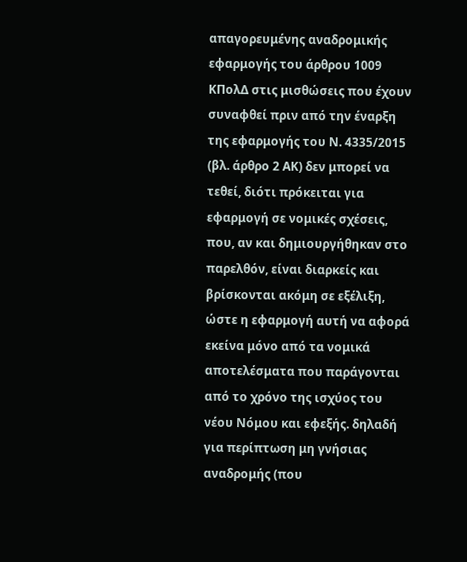απαγορευμένης αναδρομικής εφαρμογής του άρθρου 1009 ΚΠολΔ στις μισθώσεις που έχουν συναφθεί πριν από την έναρξη της εφαρμογής του Ν. 4335/2015 (βλ. άρθρο 2 ΑΚ) δεν μπορεί να τεθεί, διότι πρόκειται για εφαρμογή σε νομικές σχέσεις, που, αν και δημιουργήθηκαν στο παρελθόν, είναι διαρκείς και βρίσκονται ακόμη σε εξέλιξη, ώστε η εφαρμογή αυτή να αφορά εκείνα μόνο από τα νομικά αποτελέσματα που παράγονται από το χρόνο της ισχύος του νέου Νόμου και εφεξής. δηλαδή για περίπτωση μη γνήσιας αναδρομής (που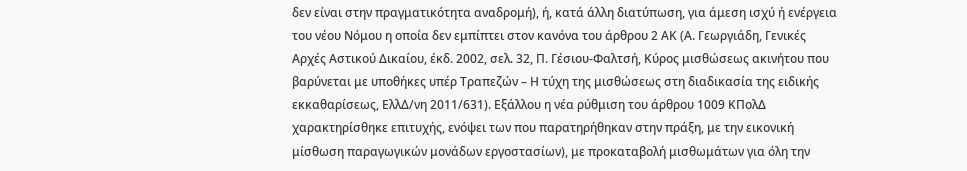δεν είναι στην πραγματικότητα αναδρομή), ή, κατά άλλη διατύπωση, για άμεση ισχύ ή ενέργεια του νέου Νόμου η οποία δεν εμπίπτει στον κανόνα του άρθρου 2 ΑΚ (Α. Γεωργιάδη, Γενικές Αρχές Αστικού Δικαίου, έκδ. 2002, σελ. 32, Π. Γέσιου-Φαλτσή, Κύρος μισθώσεως ακινήτου που βαρύνεται με υποθήκες υπέρ Τραπεζών – Η τύχη της μισθώσεως στη διαδικασία της ειδικής εκκαθαρίσεως, ΕλλΔ/νη 2011/631). Εξάλλου η νέα ρύθμιση του άρθρου 1009 ΚΠολΔ χαρακτηρίσθηκε επιτυχής, ενόψει των που παρατηρήθηκαν στην πράξη, με την εικονική μίσθωση παραγωγικών μονάδων εργοστασίων), με προκαταβολή μισθωμάτων για όλη την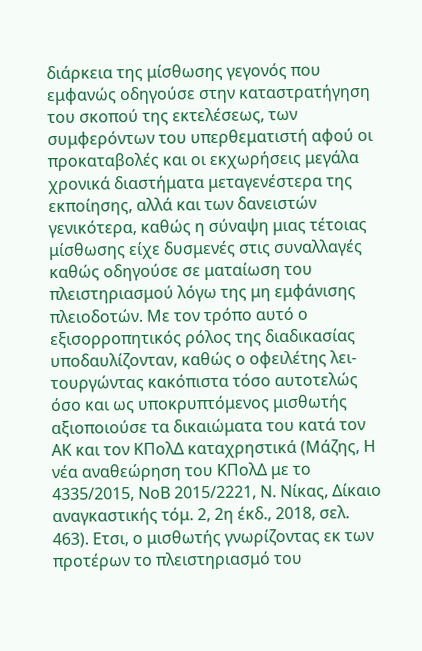διάρκεια της μίσθωσης γεγονός που εμφανώς οδηγούσε στην καταστρατήγηση του σκοπού της εκτελέσεως, των συμφερόντων του υπερθεματιστή αφού οι προκαταβολές και οι εκχωρήσεις μεγάλα χρονικά διαστήματα μεταγενέστερα της εκποίησης, αλλά και των δανειστών γενικότερα, καθώς η σύναψη μιας τέτοιας μίσθωσης είχε δυσμενές στις συναλλαγές καθώς οδηγούσε σε ματαίωση του πλειστηριασμού λόγω της μη εμφάνισης πλειοδοτών. Με τον τρόπο αυτό ο εξισορροπητικός ρόλος της διαδικασίας υποδαυλίζονταν, καθώς ο οφειλέτης λει-τουργώντας κακόπιστα τόσο αυτοτελώς όσο και ως υποκρυπτόμενος μισθωτής αξιοποιούσε τα δικαιώματα του κατά τον ΑΚ και τον ΚΠολΔ καταχρηστικά (Μάζης, Η νέα αναθεώρηση του ΚΠολΔ με το 4335/2015, ΝοΒ 2015/2221, Ν. Νίκας, Δίκαιο αναγκαστικής τόμ. 2, 2η έκδ., 2018, σελ. 463). Ετσι, ο μισθωτής γνωρίζοντας εκ των προτέρων το πλειστηριασμό του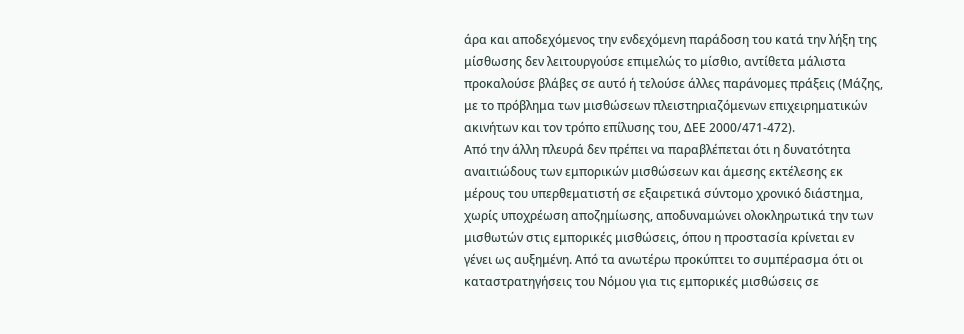άρα και αποδεχόμενος την ενδεχόμενη παράδοση του κατά την λήξη της μίσθωσης δεν λειτουργούσε επιμελώς το μίσθιο, αντίθετα μάλιστα προκαλούσε βλάβες σε αυτό ή τελούσε άλλες παράνομες πράξεις (Μάζης, με το πρόβλημα των μισθώσεων πλειστηριαζόμενων επιχειρηματικών ακινήτων και τον τρόπο επίλυσης του, ΔΕΕ 2000/471-472).
Από την άλλη πλευρά δεν πρέπει να παραβλέπεται ότι η δυνατότητα αναιτιώδους των εμπορικών μισθώσεων και άμεσης εκτέλεσης εκ μέρους του υπερθεματιστή σε εξαιρετικά σύντομο χρονικό διάστημα, χωρίς υποχρέωση αποζημίωσης, αποδυναμώνει ολοκληρωτικά την των μισθωτών στις εμπορικές μισθώσεις, όπου η προστασία κρίνεται εν γένει ως αυξημένη. Από τα ανωτέρω προκύπτει το συμπέρασμα ότι οι καταστρατηγήσεις του Νόμου για τις εμπορικές μισθώσεις σε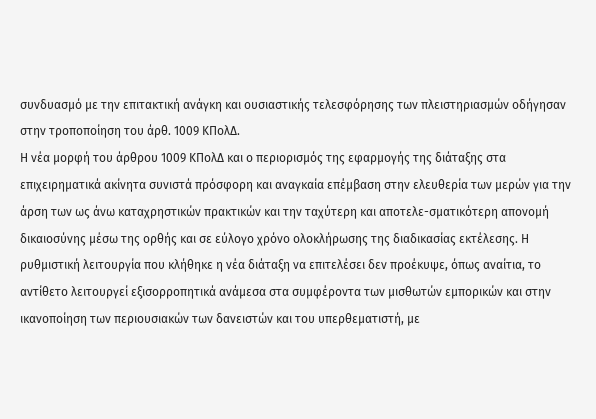συνδυασμό με την επιτακτική ανάγκη και ουσιαστικής τελεσφόρησης των πλειστηριασμών οδήγησαν στην τροποποίηση του άρθ. 1009 ΚΠολΔ.
Η νέα μορφή του άρθρου 1009 ΚΠολΔ και ο περιορισμός της εφαρμογής της διάταξης στα επιχειρηματικά ακίνητα συνιστά πρόσφορη και αναγκαία επέμβαση στην ελευθερία των μερών για την άρση των ως άνω καταχρηστικών πρακτικών και την ταχύτερη και αποτελε-σματικότερη απονομή δικαιοσύνης μέσω της ορθής και σε εύλογο χρόνο ολοκλήρωσης της διαδικασίας εκτέλεσης. Η ρυθμιστική λειτουργία που κλήθηκε η νέα διάταξη να επιτελέσει δεν προέκυψε, όπως αναίτια, το αντίθετο λειτουργεί εξισορροπητικά ανάμεσα στα συμφέροντα των μισθωτών εμπορικών και στην ικανοποίηση των περιουσιακών των δανειστών και του υπερθεματιστή, με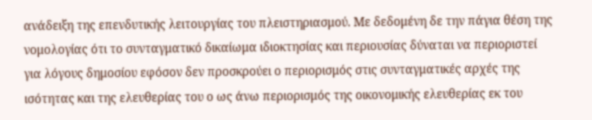ανάδειξη της επενδυτικής λειτουργίας του πλειστηριασμού. Με δεδομένη δε την πάγια θέση της νομολογίας ότι το συνταγματικό δικαίωμα ιδιοκτησίας και περιουσίας δύναται να περιοριστεί για λόγους δημοσίου εφόσον δεν προσκρούει ο περιορισμός στις συνταγματικές αρχές της ισότητας και της ελευθερίας του ο ως άνω περιορισμός της οικονομικής ελευθερίας εκ του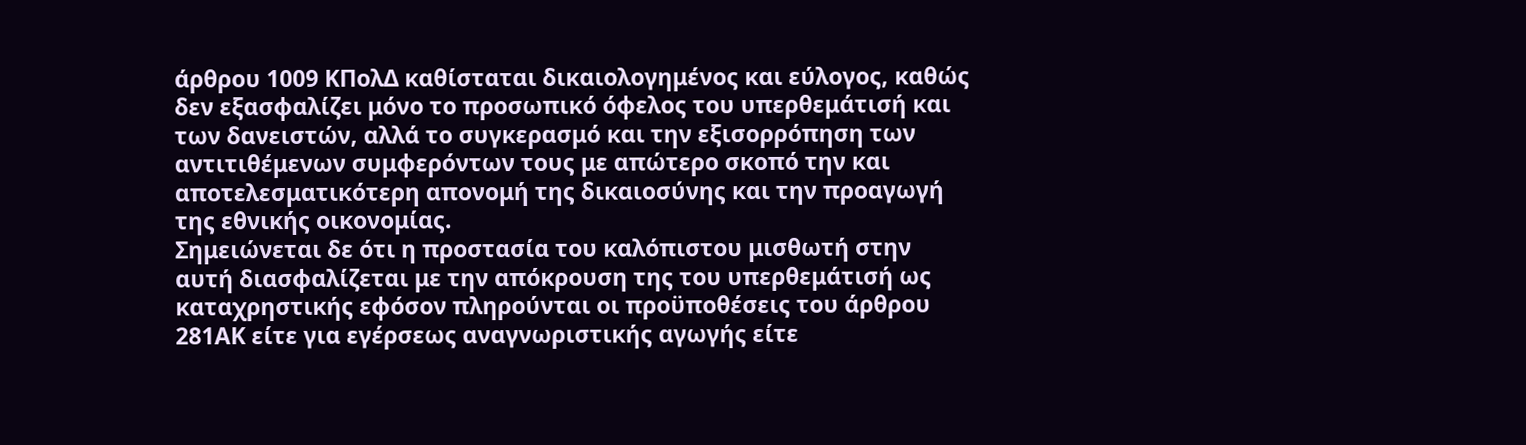άρθρου 1009 ΚΠολΔ καθίσταται δικαιολογημένος και εύλογος, καθώς δεν εξασφαλίζει μόνο το προσωπικό όφελος του υπερθεμάτισή και των δανειστών, αλλά το συγκερασμό και την εξισορρόπηση των αντιτιθέμενων συμφερόντων τους με απώτερο σκοπό την και αποτελεσματικότερη απονομή της δικαιοσύνης και την προαγωγή της εθνικής οικονομίας.
Σημειώνεται δε ότι η προστασία του καλόπιστου μισθωτή στην αυτή διασφαλίζεται με την απόκρουση της του υπερθεμάτισή ως καταχρηστικής εφόσον πληρούνται οι προϋποθέσεις του άρθρου 281ΑΚ είτε για εγέρσεως αναγνωριστικής αγωγής είτε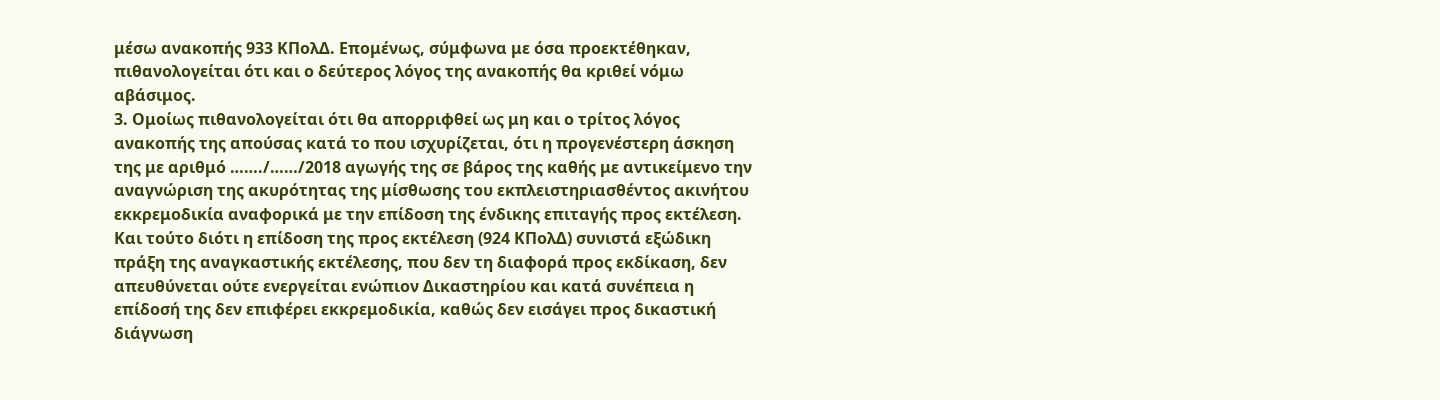μέσω ανακοπής 933 ΚΠολΔ. Επομένως, σύμφωνα με όσα προεκτέθηκαν, πιθανολογείται ότι και ο δεύτερος λόγος της ανακοπής θα κριθεί νόμω αβάσιμος.
3. Ομοίως πιθανολογείται ότι θα απορριφθεί ως μη και ο τρίτος λόγος ανακοπής της απούσας κατά το που ισχυρίζεται, ότι η προγενέστερη άσκηση της με αριθμό ……./……/2018 αγωγής της σε βάρος της καθής με αντικείμενο την αναγνώριση της ακυρότητας της μίσθωσης του εκπλειστηριασθέντος ακινήτου εκκρεμοδικία αναφορικά με την επίδοση της ένδικης επιταγής προς εκτέλεση. Και τούτο διότι η επίδοση της προς εκτέλεση (924 ΚΠολΔ) συνιστά εξώδικη πράξη της αναγκαστικής εκτέλεσης, που δεν τη διαφορά προς εκδίκαση, δεν απευθύνεται ούτε ενεργείται ενώπιον Δικαστηρίου και κατά συνέπεια η επίδοσή της δεν επιφέρει εκκρεμοδικία, καθώς δεν εισάγει προς δικαστική διάγνωση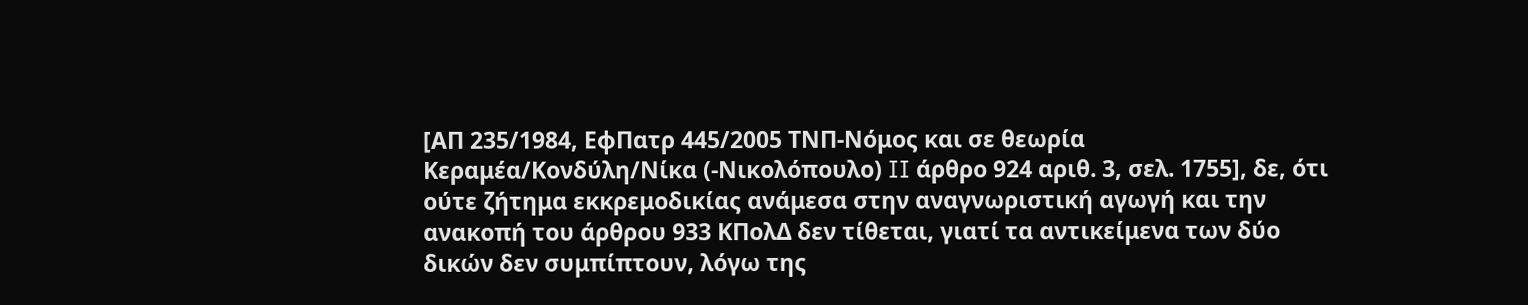[ΑΠ 235/1984, ΕφΠατρ 445/2005 ΤΝΠ-Νόμος και σε θεωρία Κεραμέα/Κονδύλη/Νίκα (-Νικολόπουλο) II άρθρο 924 αριθ. 3, σελ. 1755], δε, ότι ούτε ζήτημα εκκρεμοδικίας ανάμεσα στην αναγνωριστική αγωγή και την ανακοπή του άρθρου 933 ΚΠολΔ δεν τίθεται, γιατί τα αντικείμενα των δύο δικών δεν συμπίπτουν, λόγω της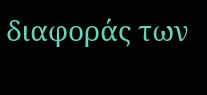διαφοράς των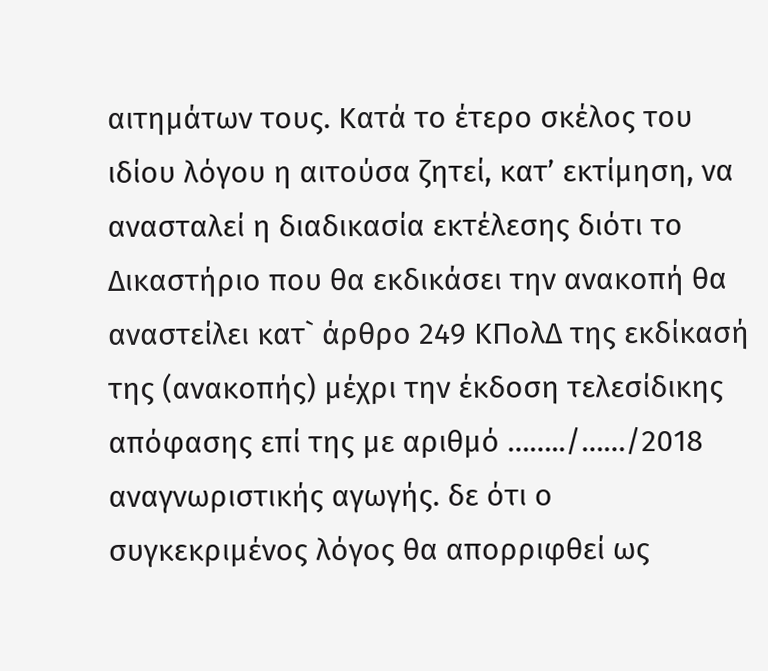αιτημάτων τους. Κατά το έτερο σκέλος του ιδίου λόγου η αιτούσα ζητεί, κατ’ εκτίμηση, να ανασταλεί η διαδικασία εκτέλεσης διότι το Δικαστήριο που θα εκδικάσει την ανακοπή θα αναστείλει κατ` άρθρο 249 ΚΠολΔ της εκδίκασή της (ανακοπής) μέχρι την έκδοση τελεσίδικης απόφασης επί της με αριθμό ……../……/2018 αναγνωριστικής αγωγής. δε ότι ο συγκεκριμένος λόγος θα απορριφθεί ως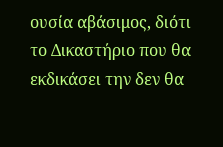ουσία αβάσιμος, διότι το Δικαστήριο που θα εκδικάσει την δεν θα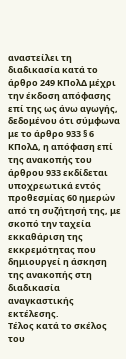αναστείλει τη διαδικασία κατά το άρθρο 249 ΚΠολΔ μέχρι την έκδοση απόφασης επί της ως άνω αγωγής, δεδομένου ότι σύμφωνα με το άρθρο 933 § 6 ΚΠολΔ, η απόφαση επί της ανακοπής του άρθρου 933 εκδίδεται υποχρεωτικά εντός προθεσμίας 60 ημερών από τη συζήτησή της, με σκοπό την ταχεία εκκαθάριση της εκκρεμότητας που δημιουργεί η άσκηση της ανακοπής στη διαδικασία αναγκαστικής εκτέλεσης.
Τέλος κατά το σκέλος του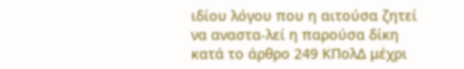ιδίου λόγου που η αιτούσα ζητεί να αναστα-λεί η παρούσα δίκη κατά το άρθρο 249 ΚΠολΔ μέχρι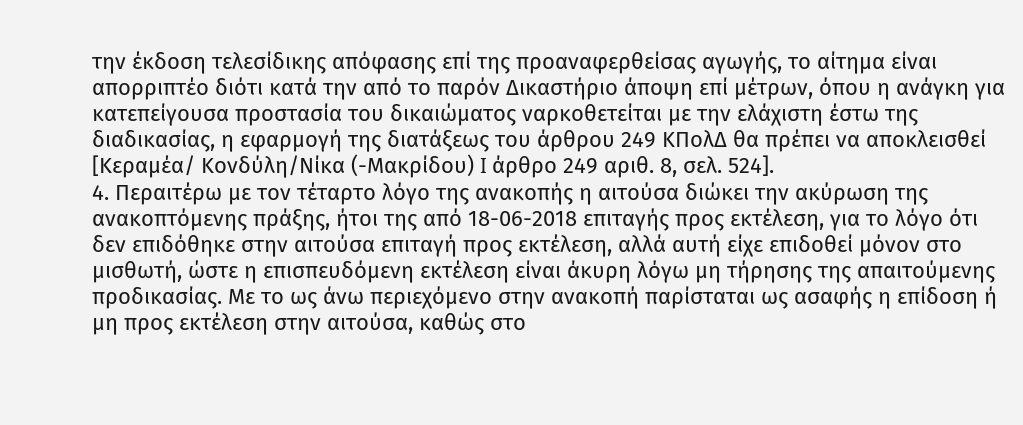την έκδοση τελεσίδικης απόφασης επί της προαναφερθείσας αγωγής, το αίτημα είναι απορριπτέο διότι κατά την από το παρόν Δικαστήριο άποψη επί μέτρων, όπου η ανάγκη για κατεπείγουσα προστασία του δικαιώματος ναρκοθετείται με την ελάχιστη έστω της διαδικασίας, η εφαρμογή της διατάξεως του άρθρου 249 ΚΠολΔ θα πρέπει να αποκλεισθεί [Κεραμέα/ Κονδύλη/Νίκα (-Μακρίδου) I άρθρο 249 αριθ. 8, σελ. 524].
4. Περαιτέρω με τον τέταρτο λόγο της ανακοπής η αιτούσα διώκει την ακύρωση της ανακοπτόμενης πράξης, ήτοι της από 18-06-2018 επιταγής προς εκτέλεση, για το λόγο ότι δεν επιδόθηκε στην αιτούσα επιταγή προς εκτέλεση, αλλά αυτή είχε επιδοθεί μόνον στο μισθωτή, ώστε η επισπευδόμενη εκτέλεση είναι άκυρη λόγω μη τήρησης της απαιτούμενης προδικασίας. Με το ως άνω περιεχόμενο στην ανακοπή παρίσταται ως ασαφής η επίδοση ή μη προς εκτέλεση στην αιτούσα, καθώς στο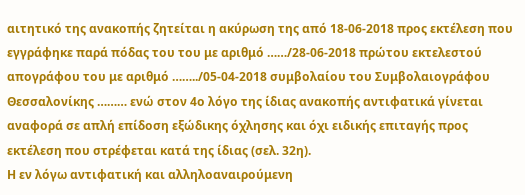αιτητικό της ανακοπής ζητείται η ακύρωση της από 18-06-2018 προς εκτέλεση που εγγράφηκε παρά πόδας του του με αριθμό ……/28-06-2018 πρώτου εκτελεστού απογράφου του με αριθμό ……../05-04-2018 συμβολαίου του Συμβολαιογράφου Θεσσαλονίκης ……… ενώ στον 4ο λόγο της ίδιας ανακοπής αντιφατικά γίνεται αναφορά σε απλή επίδοση εξώδικης όχλησης και όχι ειδικής επιταγής προς εκτέλεση που στρέφεται κατά της ίδιας (σελ. 32η).
Η εν λόγω αντιφατική και αλληλοαναιρούμενη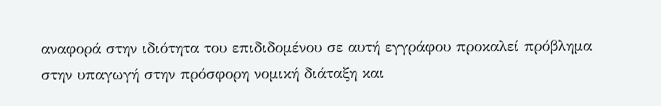αναφορά στην ιδιότητα του επιδιδομένου σε αυτή εγγράφου προκαλεί πρόβλημα στην υπαγωγή στην πρόσφορη νομική διάταξη και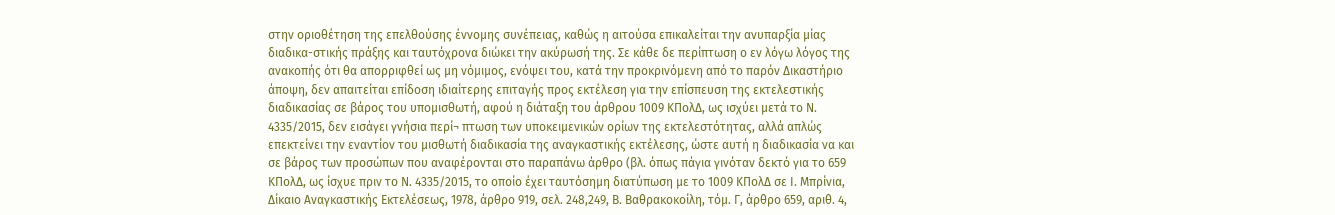στην οριοθέτηση της επελθούσης έννομης συνέπειας, καθώς η αιτούσα επικαλείται την ανυπαρξία μίας διαδικα-στικής πράξης και ταυτόχρονα διώκει την ακύρωσή της. Σε κάθε δε περίπτωση ο εν λόγω λόγος της ανακοπής ότι θα απορριφθεί ως μη νόμιμος, ενόψει του, κατά την προκρινόμενη από το παρόν Δικαστήριο άποψη, δεν απαιτείται επίδοση ιδιαίτερης επιταγής προς εκτέλεση για την επίσπευση της εκτελεστικής διαδικασίας σε βάρος του υπομισθωτή, αφού η διάταξη του άρθρου 1009 ΚΠολΔ, ως ισχύει μετά το Ν. 4335/2015, δεν εισάγει γνήσια περί¬ πτωση των υποκειμενικών ορίων της εκτελεστότητας, αλλά απλώς επεκτείνει την εναντίον του μισθωτή διαδικασία της αναγκαστικής εκτέλεσης, ώστε αυτή η διαδικασία να και σε βάρος των προσώπων που αναφέρονται στο παραπάνω άρθρο (βλ. όπως πάγια γινόταν δεκτό για το 659 ΚΠολΔ, ως ίσχυε πριν το Ν. 4335/2015, το οποίο έχει ταυτόσημη διατύπωση με το 1009 ΚΠολΔ σε Ι. Μπρίνια, Δίκαιο Αναγκαστικής Εκτελέσεως, 1978, άρθρο 919, σελ. 248,249, Β. Βαθρακοκοίλη, τόμ. Γ, άρθρο 659, αριθ. 4,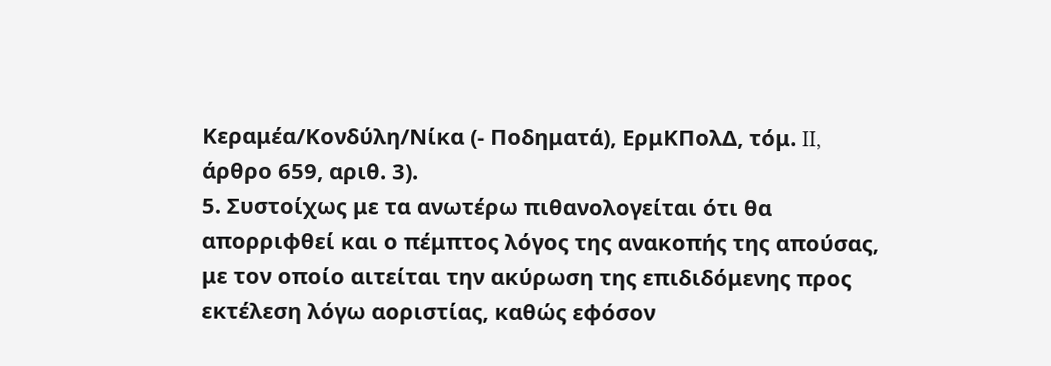Κεραμέα/Κονδύλη/Νίκα (- Ποδηματά), ΕρμΚΠολΔ, τόμ. II, άρθρο 659, αριθ. 3).
5. Συστοίχως με τα ανωτέρω πιθανολογείται ότι θα απορριφθεί και ο πέμπτος λόγος της ανακοπής της απούσας, με τον οποίο αιτείται την ακύρωση της επιδιδόμενης προς εκτέλεση λόγω αοριστίας, καθώς εφόσον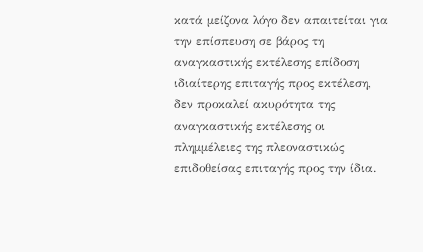κατά μείζονα λόγο δεν απαιτείται για την επίσπευση σε βάρος τη αναγκαστικής εκτέλεσης επίδοση ιδιαίτερης επιταγής προς εκτέλεση, δεν προκαλεί ακυρότητα της αναγκαστικής εκτέλεσης οι πλημμέλειες της πλεοναστικώς επιδοθείσας επιταγής προς την ίδια.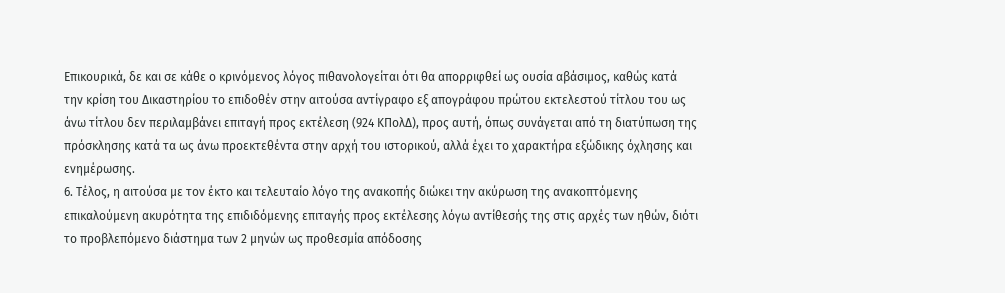Επικουρικά, δε και σε κάθε ο κρινόμενος λόγος πιθανολογείται ότι θα απορριφθεί ως ουσία αβάσιμος, καθώς κατά την κρίση του Δικαστηρίου το επιδοθέν στην αιτούσα αντίγραφο εξ απογράφου πρώτου εκτελεστού τίτλου του ως άνω τίτλου δεν περιλαμβάνει επιταγή προς εκτέλεση (924 ΚΠολΔ), προς αυτή, όπως συνάγεται από τη διατύπωση της πρόσκλησης κατά τα ως άνω προεκτεθέντα στην αρχή του ιστορικού, αλλά έχει το χαρακτήρα εξώδικης όχλησης και ενημέρωσης.
6. Τέλος, η αιτούσα με τον έκτο και τελευταίο λόγο της ανακοπής διώκει την ακύρωση της ανακοπτόμενης επικαλούμενη ακυρότητα της επιδιδόμενης επιταγής προς εκτέλεσης λόγω αντίθεσής της στις αρχές των ηθών, διότι το προβλεπόμενο διάστημα των 2 μηνών ως προθεσμία απόδοσης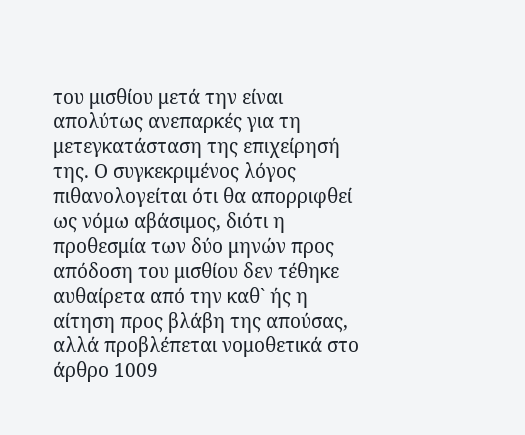του μισθίου μετά την είναι απολύτως ανεπαρκές για τη μετεγκατάσταση της επιχείρησή της. Ο συγκεκριμένος λόγος πιθανολογείται ότι θα απορριφθεί ως νόμω αβάσιμος, διότι η προθεσμία των δύο μηνών προς απόδοση του μισθίου δεν τέθηκε αυθαίρετα από την καθ` ής η αίτηση προς βλάβη της απούσας, αλλά προβλέπεται νομοθετικά στο άρθρο 1009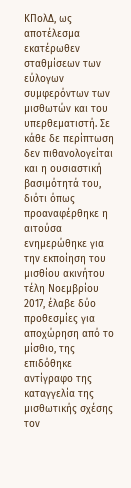ΚΠολΔ, ως αποτέλεσμα εκατέρωθεν σταθμίσεων των εύλογων συμφερόντων των μισθωτών και του υπερθεματιστή. Σε κάθε δε περίπτωση δεν πιθανολογείται και η ουσιαστική βασιμότητά του, διότι όπως προαναφέρθηκε η αιτούσα ενημερώθηκε για την εκποίηση του μισθίου ακινήτου τέλη Νοεμβρίου 2017, έλαβε δύο προθεσμίες για αποχώρηση από το μίσθιο, της επιδόθηκε αντίγραφο της καταγγελία της μισθωτικής σχέσης τον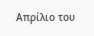Απρίλιο του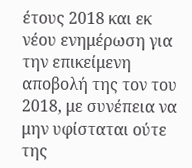έτους 2018 και εκ νέου ενημέρωση για την επικείμενη αποβολή της τον του 2018, με συνέπεια να μην υφίσταται ούτε της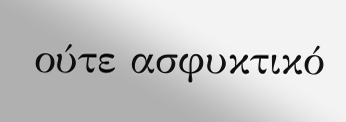ούτε ασφυκτικό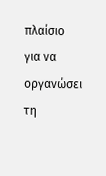πλαίσιο για να οργανώσει τη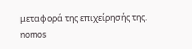μεταφορά της επιχείρησής της.
nomos